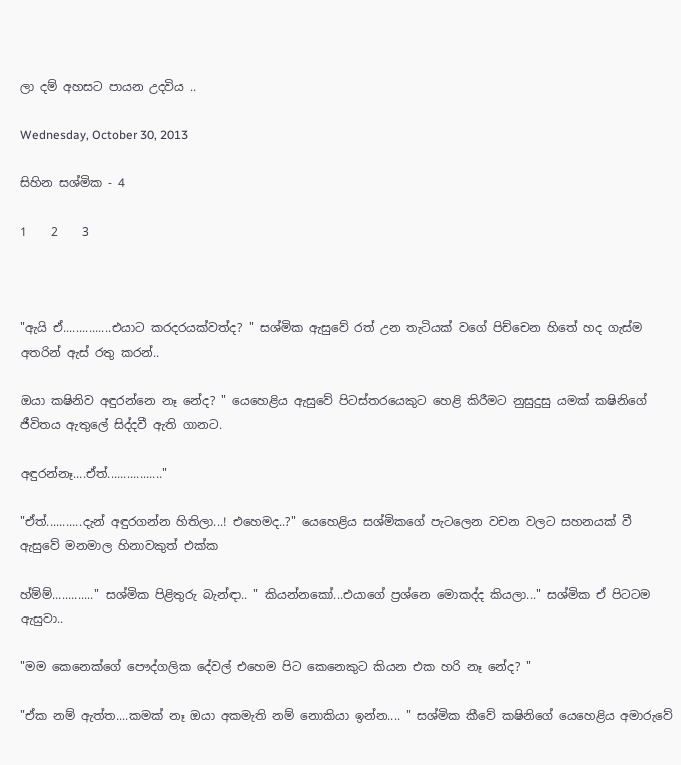ලා දම් අහසට පායන උදවිය ..

Wednesday, October 30, 2013

සිහින සශ්මික - 4

1    2    3



"ඇයි ඒ...............එයාට කරදරයක්වත්ද? " සශ්මික ඇසුවේ රත් උන තැටියක් වගේ පිච්චෙන හිතේ හද ගැස්ම අතරින් ඇස් රතු කරන්..

ඔයා කෂිනිව අඳුරන්නෙ නෑ නේද? " යෙහෙළිය ඇසුවේ පිටස්තරයෙකුට හෙළි කිරීමට නුසුදුසු යමක් කෂිනිගේ ජීවිතය ඇතුලේ සිද්දවී ඇති ගානට.

අඳුරන්නෑ....ඒත්................."

"ඒත්...........දැන් අඳුරගන්න හිතිලා...! එහෙමද..?" යෙහෙළිය සශ්මිකගේ පැටලෙන වචන වලට සහනයක් වී ඇසුවේ මනමාල හිනාවකුත් එක්ක

හ්ම්ම්............." සශ්මික පිළිතුරු බැන්ඳා.. " කියන්නකෝ...එයාගේ ප්‍රශ්නෙ මොකද්ද කියලා..." සශ්මික ඒ පිටටම ඇසුවා..

"මම කෙනෙක්ගේ පෞද්ගලික දේවල් එහෙම පිට කෙනෙකුට කියන එක හරි නෑ නේද? "

"ඒක නම් ඇත්ත....කමක් නෑ ඔයා අකමැති නම් නොකියා ඉන්න.... " සශ්මික කීවේ කෂිනිගේ යෙහෙළිය අමාරුවේ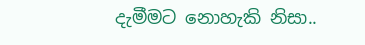දැමීමට නොහැකි නිසා..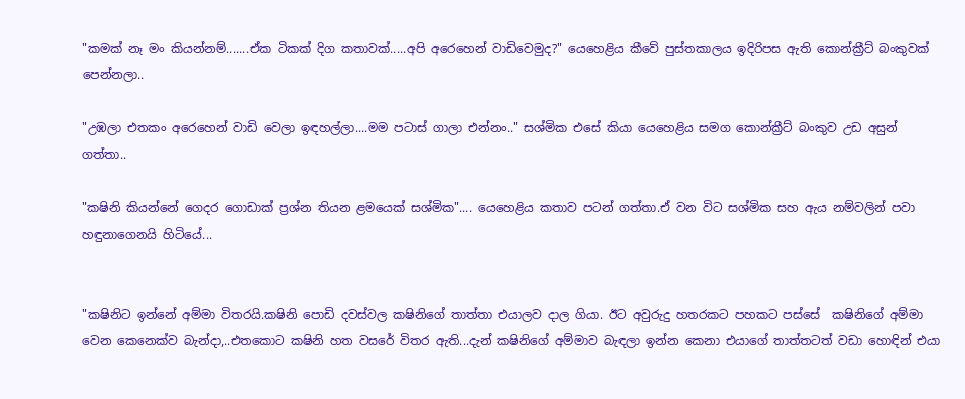"කමක් නෑ මං කියන්නම්.......ඒක ටිකක් දිග කතාවක්.....අපි අරෙහෙන් වාඩිවෙමුද?" යෙහෙළිය කීවේ පුස්තකාලය ඉදිරිපස ඇති කොන්ක්‍රීට් බංකුවක් පෙන්නලා..

"උඹලා එතකං අරෙහෙන් වාඩි වෙලා ඉඳහල්ලා....මම පටාස් ගාලා එන්නං.." සශ්මික එසේ කියා යෙහෙළිය සමග කොන්ක්‍රීට් බංකුව උඩ අසුන් ගත්තා..

"කෂිනි කියන්නේ ගෙදර ගොඩාක් ප්‍රශ්න තියන ළමයෙක් සශ්මික".... යෙහෙළිය කතාව පටන් ගත්තා.ඒ වන විට සශ්මික සහ ඇය නම්වලින් පවා හඳුනාගෙනයි හිටියේ...


"කෂිනිට ඉන්නේ අම්මා විතරයි.කෂිනි පොඩි දවස්වල කෂිනිගේ තාත්තා එයාලව දාල ගියා. ඊට අවුරුදු හතරකට පහකට පස්සේ  කෂිනිගේ අම්මා වෙන කෙනෙක්ව බැන්දා,..එතකොට කෂිනි හත වසරේ විතර ඇති...දැන් කෂිනිගේ අම්මාව බැඳලා ඉන්න කෙනා එයාගේ තාත්තටත් වඩා හොඳින් එයා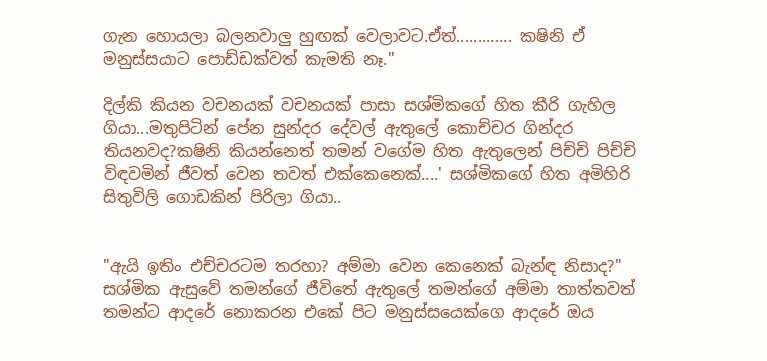ගැන හොයලා බලනවාලු හුඟක් වෙලාවට.ඒත්............. කෂිනි ඒ මනුස්සයාට පොඩ්ඩක්වත් කැමති නෑ."

දිල්කි කියන වචනයක් වචනයක් පාසා සශ්මිකගේ හිත කීරි ගැහිල ගියා...මතුපිටින් පේන සුන්දර දේවල් ඇතුලේ කොච්චර ගින්දර තියනවද?කෂිනි කියන්නෙත් තමන් වගේම හිත ඇතුලෙන් පිච්චි පිච්චි විඳවමින් ජීවත් වෙන තවත් එක්කෙනෙක්....' සශ්මිකගේ හිත අමිහිරි සිතුවිලි ගොඩකින් පිරිලා ගියා..


"ඇයි ඉතිං එච්චරටම තරහා? අම්මා වෙන කෙනෙක් බැන්ඳ නිසාද?" සශ්මික ඇසුවේ තමන්ගේ ජීවිතේ ඇතුලේ තමන්ගේ අම්මා තාත්තවත් තමන්ට ආදරේ නොකරන එකේ පිට මනුස්සයෙක්ගෙ ආදරේ ඔය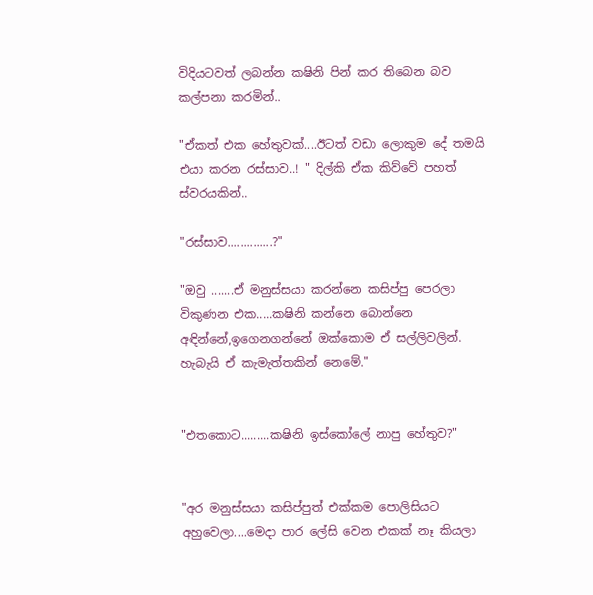විදියටවත් ලබන්න කෂිනි පින් කර තිබෙන බව කල්පනා කරමින්..

"ඒකත් එක හේතුවක්....ඊටත් වඩා ලොකුම දේ තමයි එයා කරන රස්සාව..! " දිල්කි ඒක කිව්වේ පහත් ස්වරයකින්..

"රස්සාව..............?"

"ඔවු .......ඒ මනුස්සයා කරන්නෙ කසිප්පු පෙරලා විකුණන එක.....කෂිනි කන්නෙ බොන්නෙ අඳින්නේ,ඉගෙනගන්නේ ඔක්කොම ඒ සල්ලිවලින්. හැබැයි ඒ කැමැත්තකින් නෙමේ."


"එතකොට.........කෂිනි ඉස්කෝලේ නාපු හේතුව?"


"අර මනුස්සයා කසිප්පුත් එක්කම පොලිසියට අහුවෙලා....මෙදා පාර ලේසි වෙන එකක් නෑ කියලා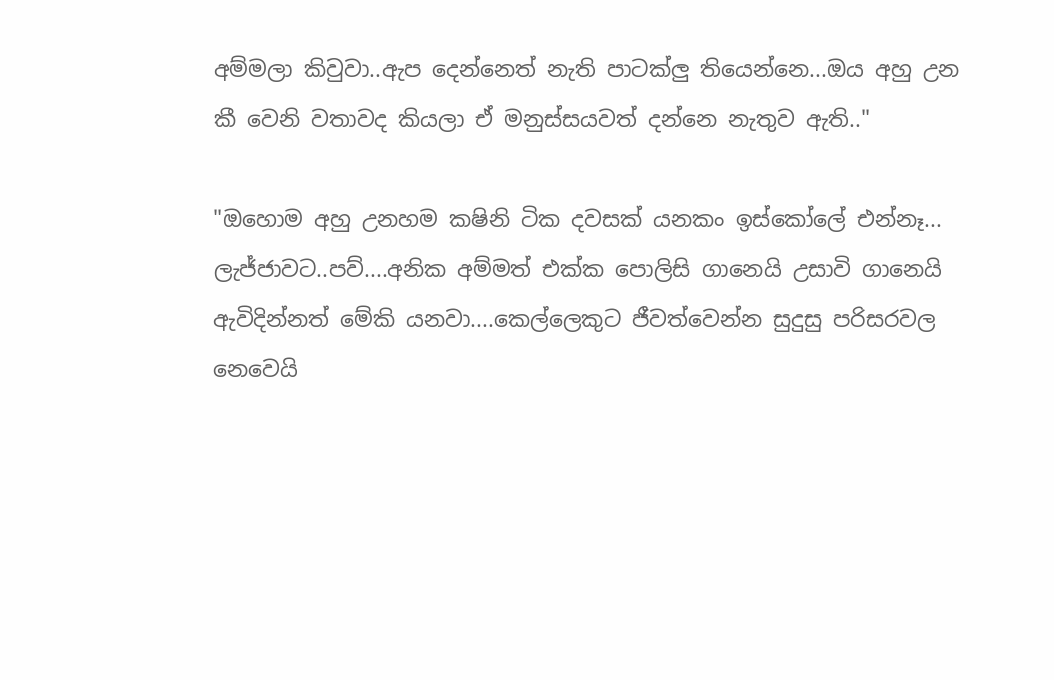අම්මලා කිවුවා..ඇප දෙන්නෙත් නැති පාටක්ලු තියෙන්නෙ...ඔය අහු උන කී වෙනි වතාවද කියලා ඒ මනුස්සයවත් දන්නෙ නැතුව ඇති.."

"ඔහොම අහු උනහම කෂිනි ටික දවසක් යනකං ඉස්කෝලේ එන්නෑ... ලැජ්ජාවට..පව්....අනික අම්මත් එක්ක පොලිසි ගානෙයි උසාවි ගානෙයි ඇවිදින්නත් මේකි යනවා....කෙල්ලෙකුට ජීවත්වෙන්න සුදුසු පරිසරවල නෙවෙයි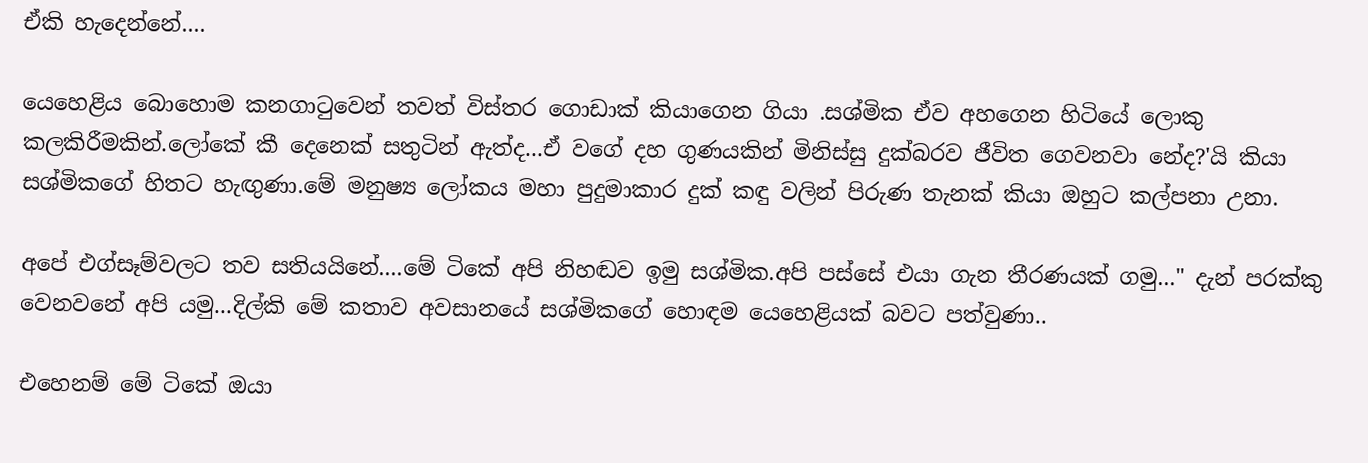ඒකි හැදෙන්නේ....

යෙහෙළිය බොහොම කනගාටුවෙන් තවත් විස්තර ගොඩාක් කියාගෙන ගියා .සශ්මික ඒව අහගෙන හිටියේ ලොකු කලකිරීමකින්.ලෝකේ කී දෙනෙක් සතුටින් ඇත්ද...ඒ වගේ දහ ගුණයකින් මිනිස්සු දුක්බරව ජීවිත ගෙවනවා නේද?'යි කියා සශ්මිකගේ හිතට හැඟුණා.මේ මනුෂ්‍ය ලෝකය මහා පුදුමාකාර දුක් කඳු වලින් පිරුණ තැනක් කියා ඔහුට කල්පනා උනා.

අපේ එග්සෑම්වලට තව සතියයිනේ....මේ ටිකේ අපි නිහඬව ඉමු සශ්මික.අපි පස්සේ එයා ගැන තීරණයක් ගමු..." දැන් පරක්කු වෙනවනේ අපි යමු...දිල්කි මේ කතාව අවසානයේ සශ්මිකගේ හොඳම යෙහෙළියක් බවට පත්වුණා..

එහෙනම් මේ ටිකේ ඔයා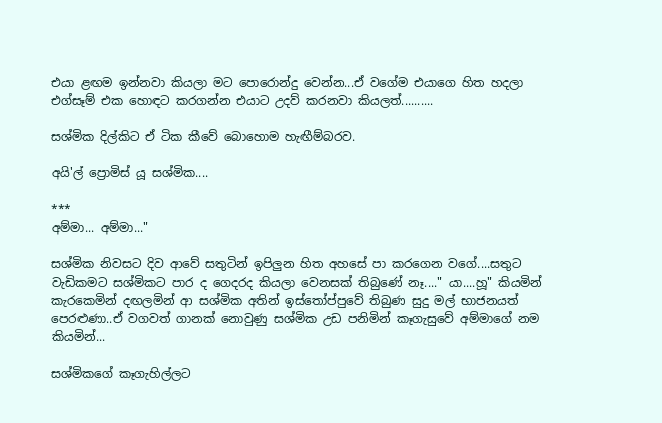එයා ළඟම ඉන්නවා කියලා මට පොරොන්දු වෙන්න...ඒ වගේම එයාගෙ හිත හදලා එග්සෑම් එක හොඳට කරගන්න එයාට උදව් කරනවා කියලත්..........

සශ්මික දිල්කිට ඒ ටික කීවේ බොහොම හැඟීම්බරව.

අයි'ල් ප්‍රොමිස් යූ සශ්මික....

***
අම්මා... අම්මා..."

සශ්මික නිවසට දිව ආවේ සතුටින් ඉපිලුන හිත අහසේ පා කරගෙන වගේ....සතුට වැඩිකමට සශ්මිකට පාර ද ගෙදරද කියලා වෙනසක් තිබුණේ නෑ...." යා....හූ" කියමින් කැරකෙමින් දඟලමින් ආ සශ්මික අතින් ඉස්තෝප්පුවේ තිබුණ සුදු මල් භාජනයත් පෙරළුණා..ඒ වගවත් ගානක් නොවුණු සශ්මික උඩ පනිමින් කෑගැසුවේ අම්මාගේ නම කියමින්...

සශ්මිකගේ කෑගැහිල්ලට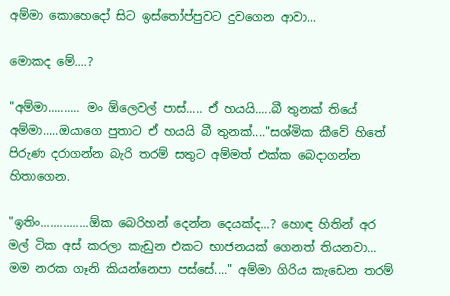අම්මා කොහෙදෝ සිට ඉස්තෝප්පුවට දුවගෙන ආවා...

මොකද මේ....?

"අම්මා.......... මං ඕලෙවල් පාස්..... ඒ හයයි.....බී තුනක් තියේ අම්මා.....ඔයාගෙ පුතාට ඒ හයයි බී තුනක්...."සශ්මික කීවේ හිතේ පිරුණ දරාගන්න බැරි තරම් සතුට අම්මත් එක්ක බෙදාගන්න හිතාගෙන.

"ඉතිං...............ඕක බෙරිහන් දෙන්න දෙයක්ද...? හොඳ හිතින් අර මල් ටික අස් කරලා කැඩුන එකට භාජනයක් ගෙනත් තියනවා... මම නරක ගෑනි කියන්නෙපා පස්සේ...." අම්මා ගිරිය කැඩෙන තරම්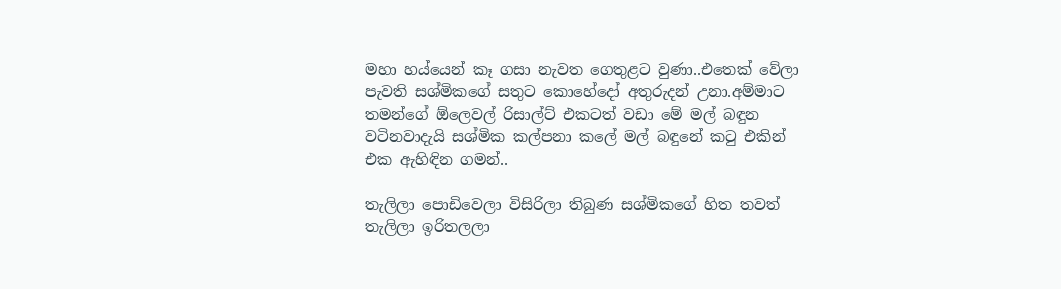මහා හය්යෙන් කෑ ගසා නැවත ගෙතුළට වුණා..එතෙක් වේලා පැවති සශ්මිකගේ සතුට කොහේදෝ අතුරුදන් උනා.අම්මාට තමන්ගේ ඕලෙවල් රිසාල්ට් එකටත් වඩා මේ මල් බඳුන වටිනවාදැයි සශ්මික කල්පනා කලේ මල් බඳුනේ කටු එකින් එක ඇහිඳින ගමන්..

තැලිලා පොඩිවෙලා විසිරිලා තිබුණ සශ්මිකගේ හිත තවත් තැලිලා ඉරිතලලා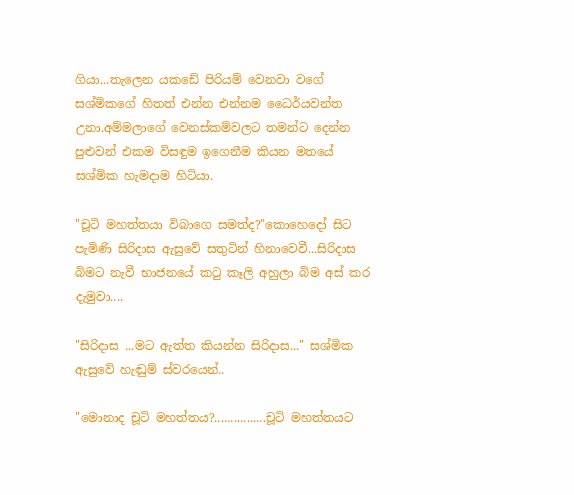ගියා...තැලෙන යකඩේ පිරියම් වෙනවා වගේ සශ්මිකගේ හිතත් එන්න එන්නම ධෛර්යවන්ත උනා.අම්මලාගේ වෙනස්කම්වලට තමන්ට දෙන්න පුළුවන් එකම විසඳුම ඉගෙනීම කියන මතයේ සශ්මික හැමදාම හිටියා.

"චූටි මහත්තයා විබාගෙ සමත්ද?"කොහෙදෝ සිට පැමිණි සිරිදාස ඇසුවේ සතුටින් හිනාවෙවී...සිරිදාස බිමට නැවී භාජනයේ කටු කෑලි අහුලා බිම අස් කර දැමුවා....

"සිරිදාස ...මට ඇත්ත කියන්න සිරිදාස..." සශ්මික ඇසුවේ හැඬුම් ස්වරයෙන්..

"මොනාද චූටි මහත්තය?................චූටි මහත්තයට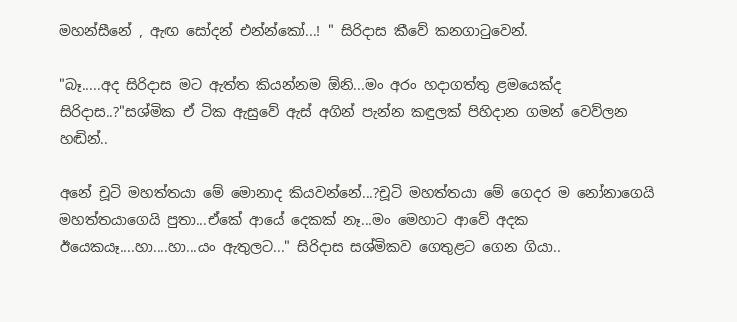මහන්සීනේ , ඇඟ සෝදන් එන්න්කෝ...! " සිරිදාස කීවේ කනගාටුවෙන්.

"බෑ.....අද සිරිදාස මට ඇත්ත කියන්නම ඕනි...මං අරං හදාගත්තු ළමයෙක්ද සිරිදාස..?"සශ්මික ඒ ටික ඇසුවේ ඇස් අගින් පැන්න කඳුලක් පිහිදාන ගමන් වෙව්ලන හඬින්..

අනේ චූටි මහත්තයා මේ මොනාද කියවන්නේ...?චූටි මහත්තයා මේ ගෙදර ම නෝනාගෙයි මහත්තයාගෙයි පුතා...ඒකේ ආයේ දෙකක් නෑ...මං මෙහාට ආවේ අදක ඊයෙකයෑ....හා....හා...යං ඇතුලට..." සිරිදාස සශ්මිකව ගෙතුළට ගෙන ගියා..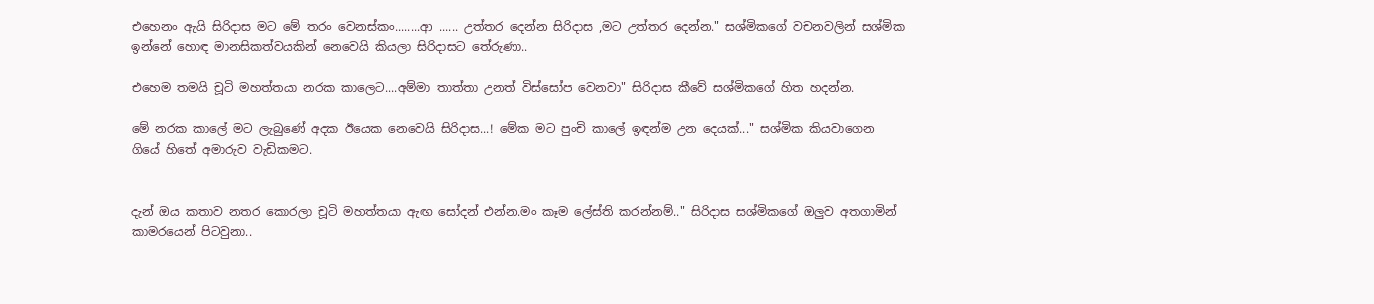එහෙනං ඇයි සිරිදාස මට මේ තරං වෙනස්කං........ආ ...... උත්තර දෙන්න සිරිදාස ,මට උත්තර දෙන්න." සශ්මිකගේ වචනවලින් සශ්මික ඉන්නේ හොඳ මානසිකත්වයකින් නෙවෙයි කියලා සිරිදාසට තේරුණා..

එහෙම තමයි චූටි මහත්තයා නරක කාලෙට....අම්මා තාත්තා උනත් විස්සෝප වෙනවා" සිරිදාස කීවේ සශ්මිකගේ හිත හදන්න.

මේ නරක කාලේ මට ලැබුණේ අදක ඊයෙක නෙවෙයි සිරිදාස...! මේක මට පුංචි කාලේ ඉඳන්ම උන දෙයක්..." සශ්මික කියවාගෙන ගියේ හිතේ අමාරුව වැඩිකමට.


දැන් ඔය කතාව නතර කොරලා චූටි මහත්තයා ඇඟ සෝදන් එන්න.මං කෑම ලේස්ති කරන්නම්.." සිරිදාස සශ්මිකගේ ඔලුව අතගාමින් කාමරයෙන් පිටවුනා..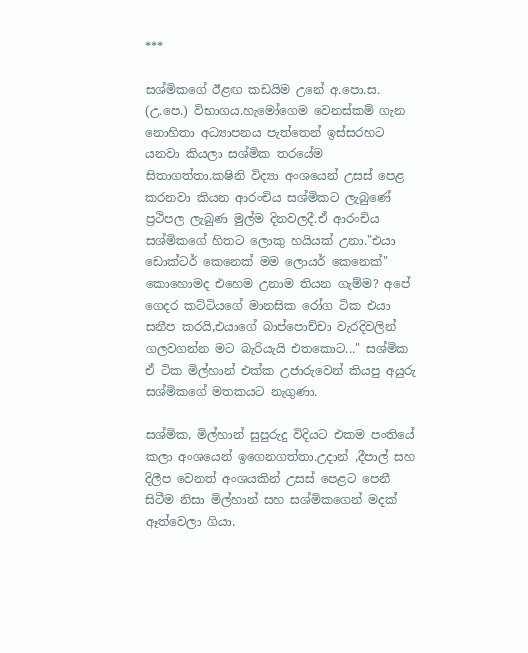***

සශ්මිකගේ ඊළඟ කඩයිම උනේ අ.පො.ස. (උ.පෙ.) විභාගය.හැමෝගෙම වෙනස්කම් ගැන නොහිතා අධ්‍යාපනය පැත්තෙන් ඉස්සරහට යනවා කියලා සශ්මික තරයේම සිතාගත්තා.කෂිනි විද්‍යා අංශයෙන් උසස් පෙළ කරනවා කියන ආරංචිය සශ්මිකට ලැබුණේ ප්‍රථිපල ලැබුණ මුල්ම දිනවලදී.ඒ ආරංචිය සශ්මිකගේ හිතට ලොකු හයියක් උනා."එයා ඩොක්ටර් කෙනෙක් මම ලොයර් කෙනෙක්" කොහොමද එහෙම උනාම තියන ගැම්ම? අපේ ගෙදර කට්ටියගේ මානසික රෝග ටික එයා සනීප කරයි,එයාගේ බාප්පොච්චා වැරදිවලින් ගලවගන්න මට බැරියැයි එතකොට..." සශ්මික ඒ ටික මිල්හාන් එක්ක උජාරුවෙන් කියපු අයුරු සශ්මිකගේ මතකයට නැගුණා.

සශ්මික, මිල්හාන් සුපුරුදු විදියට එකම පංතියේ කලා අංශයෙන් ඉගෙනගත්තා.උදාන් ,දීපාල් සහ දිලීප වෙනත් අංශයකින් උසස් පෙළට පෙනී සිටීම නිසා මිල්හාන් සහ සශ්මිකගෙන් මදක් ඈත්වෙලා ගියා.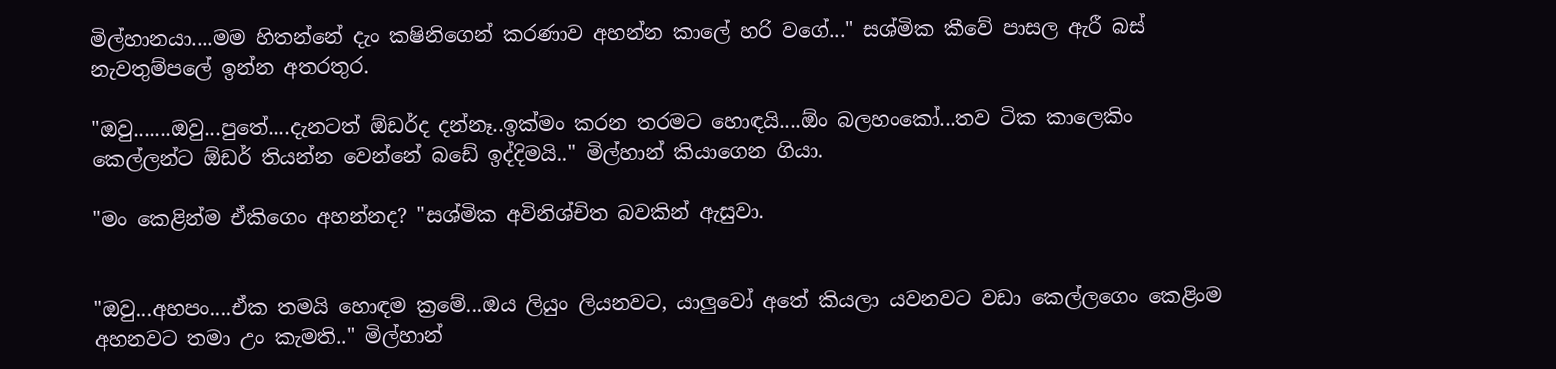මිල්හානයා....මම හිතන්නේ දැං කෂිනිගෙන් කරණාව අහන්න කාලේ හරි වගේ..." සශ්මික කීවේ පාසල ඇරී බස් නැවතුම්පලේ ඉන්න අතරතුර.

"ඔවු.......ඔවු...පුතේ....දැනටත් ඕඩර්ද දන්නෑ..ඉක්මං කරන තරමට හොඳයි....ඕං බලහංකෝ...තව ටික කාලෙකිං කෙල්ලන්ට ඕඩර් තියන්න වෙන්නේ බඩේ ඉද්දිමයි.." මිල්හාන් කියාගෙන ගියා.

"මං කෙළින්ම ඒකිගෙං අහන්නද? "සශ්මික අවිනිශ්චිත බවකින් ඇසුවා.


"ඔවු...අහපං....ඒක තමයි හොඳම ක්‍රමේ...ඔය ලියුං ලියනවට, යාලුවෝ අතේ කියලා යවනවට වඩා කෙල්ලගෙං කෙළිංම අහනවට තමා උං කැමති.." මිල්හාන්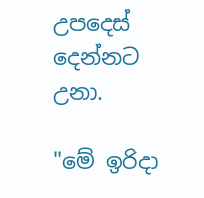උපදෙස් දෙන්නට උනා.

"මේ ඉරිදා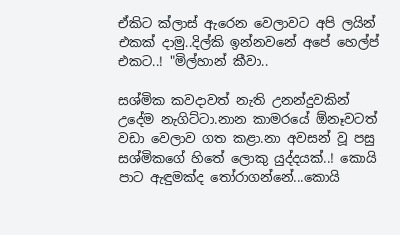ඒකිට ක්ලාස් ඇරෙන වෙලාවට අපි ලයින් එකක් දාමු..දිල්කි ඉන්නවනේ අපේ හෙල්ප් එකට..! "මිල්හාන් කීවා..

සශ්මික කවදාවත් නැති උනන්දුවකින් උදේම නැගිට්ටා.නාන කාමරයේ ඕනෑවටත් වඩා වෙලාව ගත කළා.නා අවසන් වූ පසු සශ්මිකගේ හිතේ ලොකු යුද්දයක්..! කොයි පාට ඇඳුමක්ද තෝරාගන්නේ...කොයි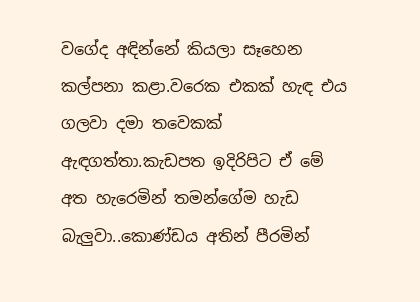වගේද අඳින්නේ කියලා සෑහෙන කල්පනා කළා.වරෙක එකක් හැඳ එය ගලවා දමා තවෙකක් ඇඳගත්තා.කැඩපත ඉදිරිපිට ඒ මේ අත හැරෙමින් තමන්ගේම හැඩ බැලුවා..කොණ්ඩය අතින් පීරමින්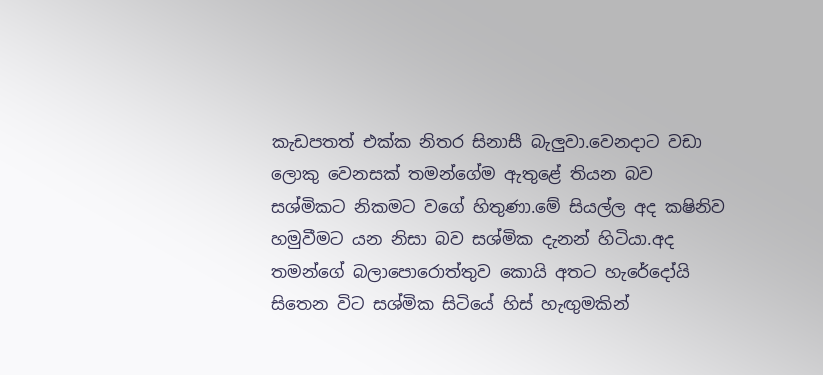කැඩපතත් එක්ක නිතර සිනාසී බැලුවා.වෙනදාට වඩා ලොකු වෙනසක් තමන්ගේම ඇතුළේ තියන බව සශ්මිකට නිකමට වගේ හිතුණා.මේ සියල්ල අද කෂිනිව හමුවීමට යන නිසා බව සශ්මික දැනන් හිටියා.අද තමන්ගේ බලාපොරොත්තුව කොයි අතට හැරේදෝයි  සිතෙන විට සශ්මික සිටියේ හිස් හැඟුමකින්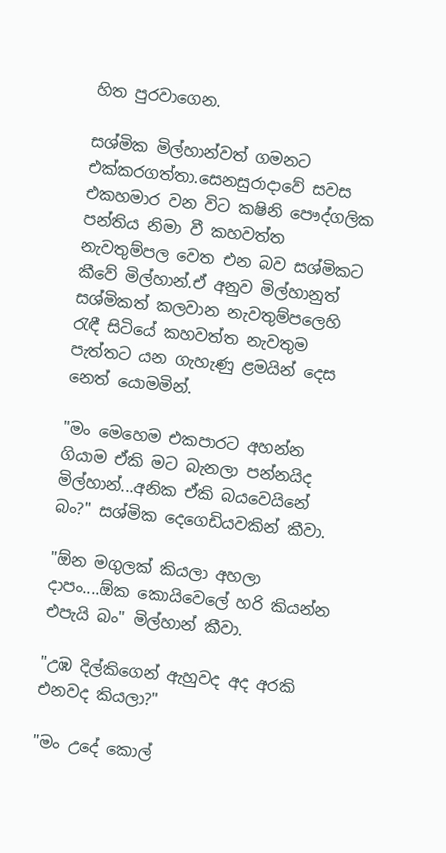හිත පුරවාගෙන.

සශ්මික මිල්හාන්වත් ගමනට එක්කරගත්තා.සෙනසුරාදාවේ සවස එකහමාර වන විට කෂිනි පෞද්ගලික පන්තිය නිමා වී කහවත්ත නැවතුම්පල වෙත එන බව සශ්මිකට කීවේ මිල්හාන්.ඒ අනුව මිල්හානුත් සශ්මිකත් කලවාන නැවතුම්පලෙහි රැඳී සිටියේ කහවත්ත නැවතුම පැත්තට යන ගැහැණු ළමයින් දෙස නෙත් යොමමින්.

"මං මෙහෙම එකපාරට අහන්න ගියාම ඒකි මට බැනලා පන්නයිද මිල්හාන්...අනික ඒකි බයවෙයිනේ බං?" සශ්මික දෙගෙඩියවකින් කීවා.

"ඕන මගුලක් කියලා අහලා දාපං....ඕක කොයිවෙලේ හරි කියන්න එපැයි බං" මිල්හාන් කීවා.

"උඹ දිල්කිගෙන් ඇහුවද අද අරකි එනවද කියලා?"

"මං උදේ කොල්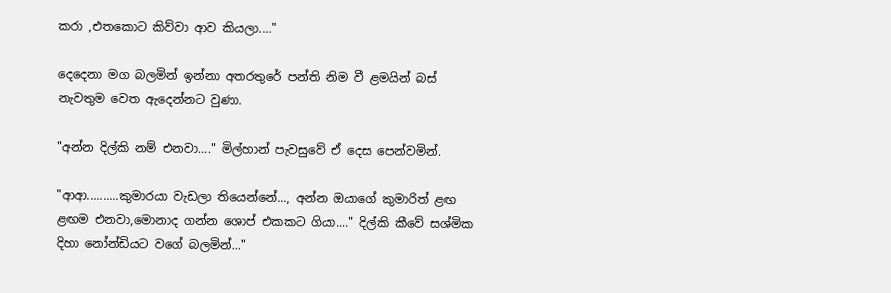කරා ,එතකොට කිව්වා ආව කියලා...."

දෙදෙනා මග බලමින් ඉන්නා අතරතුරේ පන්ති නිම වී ළමයින් බස් නැවතුම වෙත ඇදෙන්නට වුණා.

"අන්න දිල්කි නම් එනවා...." මිල්හාන් පැවසුවේ ඒ දෙස පෙන්වමින්.

"ආආ..........කුමාරයා වැඩලා තියෙන්නේ..., අන්න ඔයාගේ කුමාරිත් ළඟ ළඟම එනවා,මොනාද ගන්න ශොප් එකකට ගියා...." දිල්කි කීවේ සශ්මික  දිහා නෝන්ඩියට වගේ බලමින්..."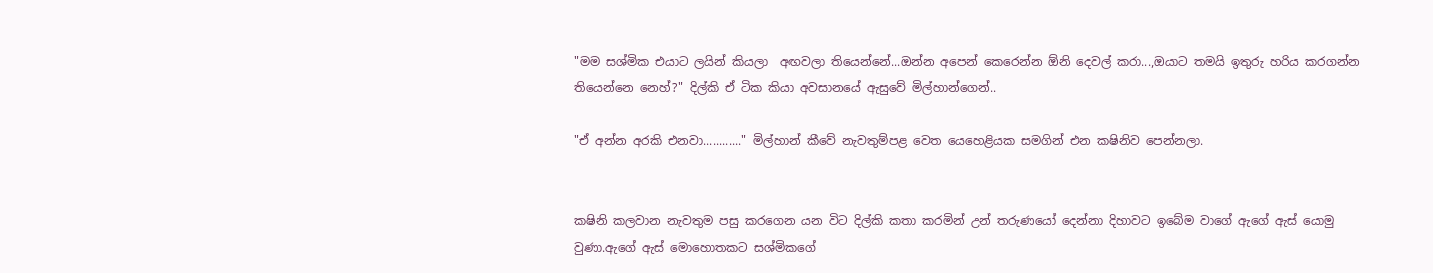"මම සශ්මික එයාට ලයින් කියලා  අඟවලා තියෙන්නේ...ඔන්න අපෙන් කෙරෙන්න ඕනි දෙවල් කරා...,ඔයාට තමයි ඉතුරු හරිය කරගන්න තියෙන්නෙ නෙහ්?" දිල්කි ඒ ටික කියා අවසානයේ ඇසුවේ මිල්හාන්ගෙන්..

"ඒ අන්න අරකි එනවා............" මිල්හාන් කීවේ නැවතුම්පළ වෙත යෙහෙළියක සමගින් එන කෂිනිව පෙන්නලා.


කෂිනි කලවාන නැවතුම පසු කරගෙන යන විට දිල්කි කතා කරමින් උන් තරුණයෝ දෙන්නා දිහාවට ඉබේම වාගේ ඇගේ ඇස් යොමු වුණා.ඇගේ ඇස් මොහොතකට සශ්මිකගේ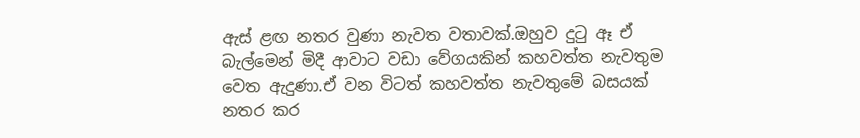ඇස් ළඟ නතර වුණා නැවත වතාවක්.ඔහුව දුටු ඈ ඒ බැල්මෙන් මිදී ආවාට වඩා වේගයකින් කහවත්ත නැවතුම වෙත ඇදුණා.ඒ වන විටත් කහවත්ත නැවතුමේ බසයක් නතර කර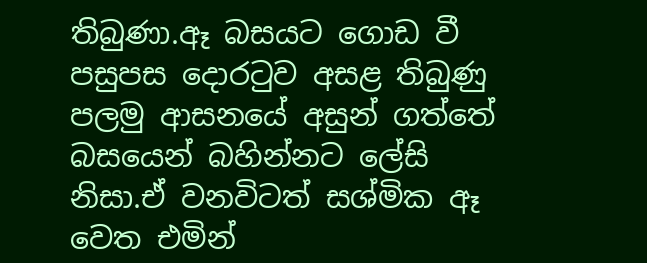තිබුණා.ඈ බසයට ගොඩ වී පසුපස දොරටුව අසළ තිබුණු පලමු ආසනයේ අසුන් ගත්තේ බසයෙන් බහින්නට ලේසි නිසා.ඒ වනවිටත් සශ්මික ඈ වෙත එමින්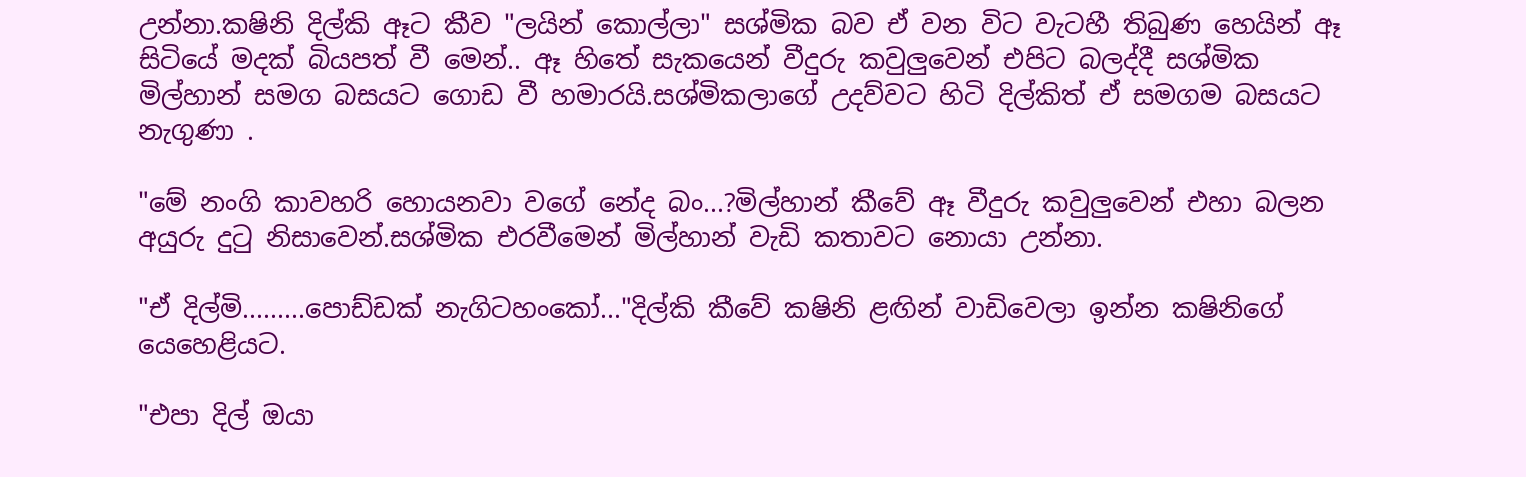උන්නා.කෂිනි දිල්කි ඈට කීව "ලයින් කොල්ලා" සශ්මික බව ඒ වන විට වැටහී තිබුණ හෙයින් ඈ සිටියේ මදක් බියපත් වී මෙන්.. ඈ හිතේ සැකයෙන් වීදුරු කවුලුවෙන් එපිට බලද්දී සශ්මික මිල්හාන් සමග බසයට ගොඩ වී හමාරයි.සශ්මිකලාගේ උදව්වට හිටි දිල්කිත් ඒ සමගම බසයට නැගුණා .

"මේ නංගි කාවහරි හොයනවා වගේ නේද බං...?මිල්හාන් කීවේ ඈ වීදුරු කවුලුවෙන් එහා බලන අයුරු දුටු නිසාවෙන්.සශ්මික එරවීමෙන් මිල්හාන් වැඩි කතාවට නොයා උන්නා.

"ඒ දිල්මි.........පොඩ්ඩක් නැගිටහංකෝ..."දිල්කි කීවේ කෂිනි ළඟින් වාඩිවෙලා ඉන්න කෂිනිගේ යෙහෙළියට.

"එපා දිල් ඔයා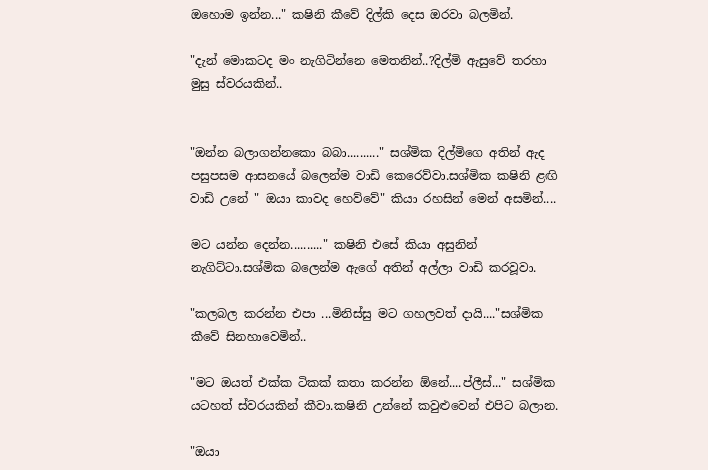ඔහොම ඉන්න..." කෂිනි කීවේ දිල්කි දෙස ඔරවා බලමින්.

"දැන් මොකටද මං නැගිටින්නෙ මෙතනින්..?දිල්මි ඇසුවේ තරහා මුසු ස්වරයකින්..


"ඔන්න බලාගන්නකො බබා.........." සශ්මික දිල්මිගෙ අතින් ඇද පසුපසම ආසනයේ බලෙන්ම වාඩි කෙරෙව්වා.සශ්මික කෂිනි ළඟි වාඩි උනේ " ඔයා කාවද හෙව්වේ" කියා රහසින් මෙන් අසමින්....

මට යන්න දෙන්න.........." කෂිනි එසේ කියා අසුනින් නැගිට්ටා.සශ්මික බලෙන්ම ඇගේ අතින් අල්ලා වාඩි කරවූවා.

"කලබල කරන්න එපා ...මිනිස්සු මට ගහලවත් දායි...."සශ්මික කීවේ සිනහාවෙමින්..

"මට ඔයත් එක්ක ටිකක් කතා කරන්න ඕනේ....ප්ලීස්..." සශ්මික යටහත් ස්වරයකින් කීවා.කෂිනි උන්නේ කවුළුවෙන් එපිට බලාන.

"ඔයා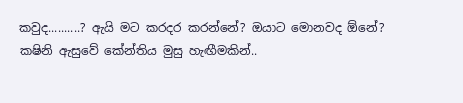කවුද..........? ඇයි මට කරදර කරන්නේ? ඔයාට මොනවද ඕනේ? කෂිනි ඇසුවේ කේන්තිය මුසු හැඟීමකින්..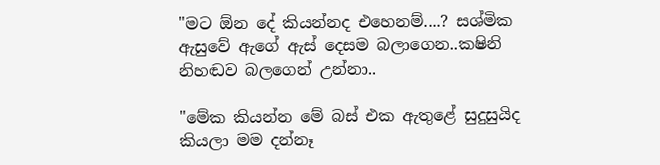"මට ඕන දේ කියන්නද එහෙනම්....? සශ්මික ඇසුවේ ඇගේ ඇස් දෙසම බලාගෙන..කෂිනි නිහඬව බලගෙන් උන්නා..

"මේක කියන්න මේ බස් එක ඇතුළේ සුදුසුයිද කියලා මම දන්නෑ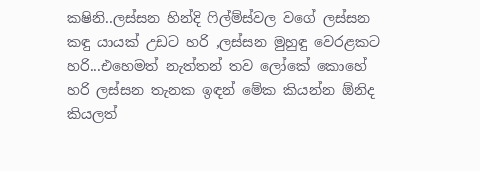කෂිනි..ලස්සන හින්දි ෆිල්ම්ස්වල වගේ ලස්සන කඳු යායක් උඩට හරි ,ලස්සන මුහුඳු වෙරළකට හරි...එහෙමත් නැත්තන් තව ලෝකේ කොහේ හරි ලස්සන තැනක ඉඳන් මේක කියන්න ඕනිද කියලත්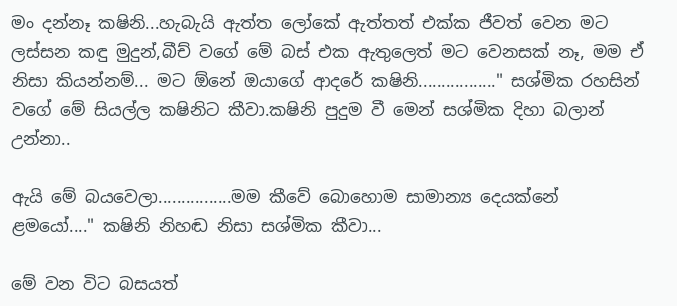මං දන්නෑ කෂිනි...හැබැයි ඇත්ත ලෝකේ ඇත්තත් එක්ක ජීවත් වෙන මට ලස්සන කඳු මුදුන්,බීච් වගේ මේ බස් එක ඇතුලෙත් මට වෙනසක් නෑ, මම ඒ නිසා කියන්නම්... මට ඕනේ ඔයාගේ ආදරේ කෂිනි................." සශ්මික රහසින් වගේ මේ සියල්ල කෂිනිට කීවා.කෂිනි පුදුම වී මෙන් සශ්මික දිහා බලාන් උන්නා..

ඇයි මේ බයවෙලා................මම කීවේ බොහොම සාමාන්‍ය දෙයක්නේ ළමයෝ...." කෂිනි නිහඬ නිසා සශ්මික කීවා...

මේ වන විට බසයත්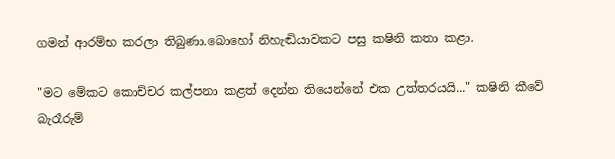ගමන් ආරම්භ කරලා තිබුණා.බොහෝ නිහැඬියාවකට පසු කෂිනි කතා කළා.

"මට මේකට කොච්චර කල්පනා කළත් දෙන්න තියෙන්නේ එක උත්තරයයි..." කෂිනි කීවේ බැරෑරුම්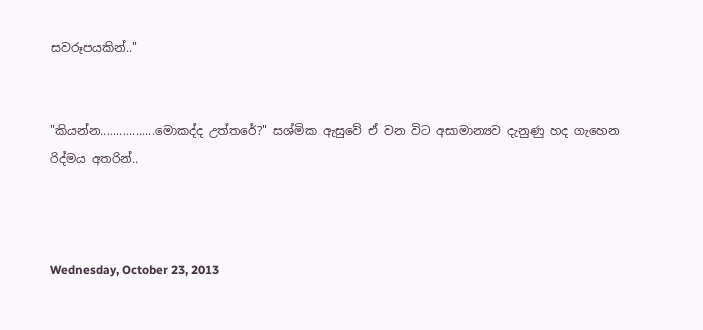සවරූපයකින්.."


"කියන්න.................මොකද්ද උත්තරේ?" සශ්මික ඇසුවේ ඒ වන විට අසාමාන්‍යව දැනුණු හද ගැහෙන රිද්මය අතරින්..



Wednesday, October 23, 2013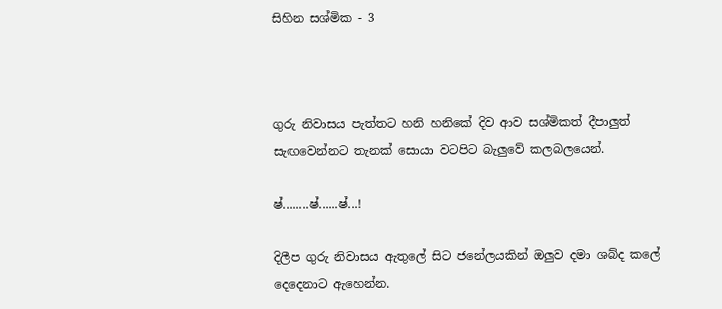සිහින සශ්මික - 3



ගුරු නිවාසය පැත්තට හනි හනිකේ දිව ආව සශ්මිකත් දීපාලුත් සැඟවෙන්නට තැනක් සොයා වටපිට බැලුවේ කලබලයෙන්.

ෂ්........ෂ්......ෂ්...!

දිලීප ගුරු නිවාසය ඇතුලේ සිට ජනේලයකින් ඔලුව දමා ශබ්ද කලේ දෙදෙනාට ඇහෙන්න.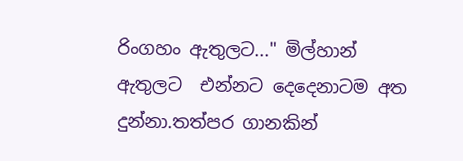රිංගහං ඇතුලට..." මිල්හාන් ඇතුලට  එන්නට දෙදෙනාටම අත දුන්නා.තත්පර ගානකින්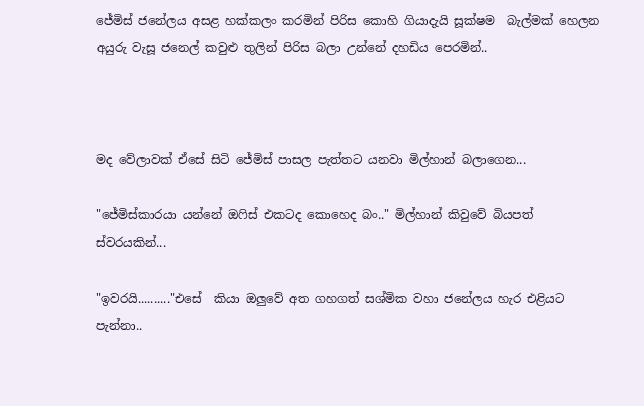ජේමිස් ජනේලය අසළ හක්කලං කරමින් පිරිස කොහි ගියාදැයි සූක්ෂම  බැල්මක් හෙලන අයුරු වැසූ ජනෙල් කවුළු තුලින් පිරිස බලා උන්නේ දහඩිය පෙරමින්..



මද වේලාවක් ඒසේ සිටි ජේමිස් පාසල පැත්තට යනවා මිල්හාන් බලාගෙන...

"ජේමිස්කාරයා යන්නේ ඔෆිස් එකටද කොහෙද බං.." මිල්හාන් කිවුවේ බියපත් ස්වරයකින්...

"ඉවරයි.........."එසේ  කියා ඔලුවේ අත ගහගත් සශ්මික වහා ජනේලය හැර එළියට පැන්නා..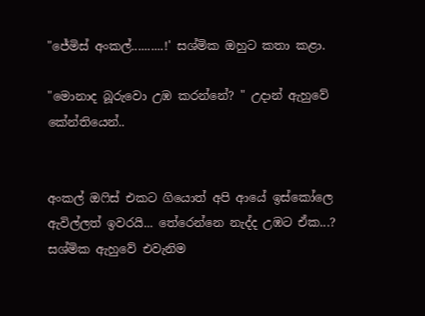"ජේමිස් අංකල්..........!' සශ්මික ඔහුට කතා කළා.

"මොනාද බූරුවො උඹ කරන්නේ? " උදාන් ඇහුවේ කේන්තියෙන්..


අංකල් ඔෆිස් එකට ගියොත් අපි ආයේ ඉස්කෝලෙ ඇවිල්ලත් ඉවරයි... තේරෙන්නෙ නැද්ද උඹට ඒක...? සශ්මික ඇහුවේ එවැනිම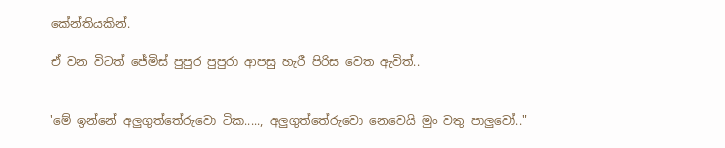කේන්තියකින්.

ඒ වන විටත් ජේමිස් පුපුර පුපුරා ආපසු හැරී පිරිස වෙත ඇවිත්..


'මේ ඉන්නේ අලුගුත්තේරුවො ටික....., අලුගුත්තේරුවො නෙවෙයි මුං වතු පාලුවෝ.."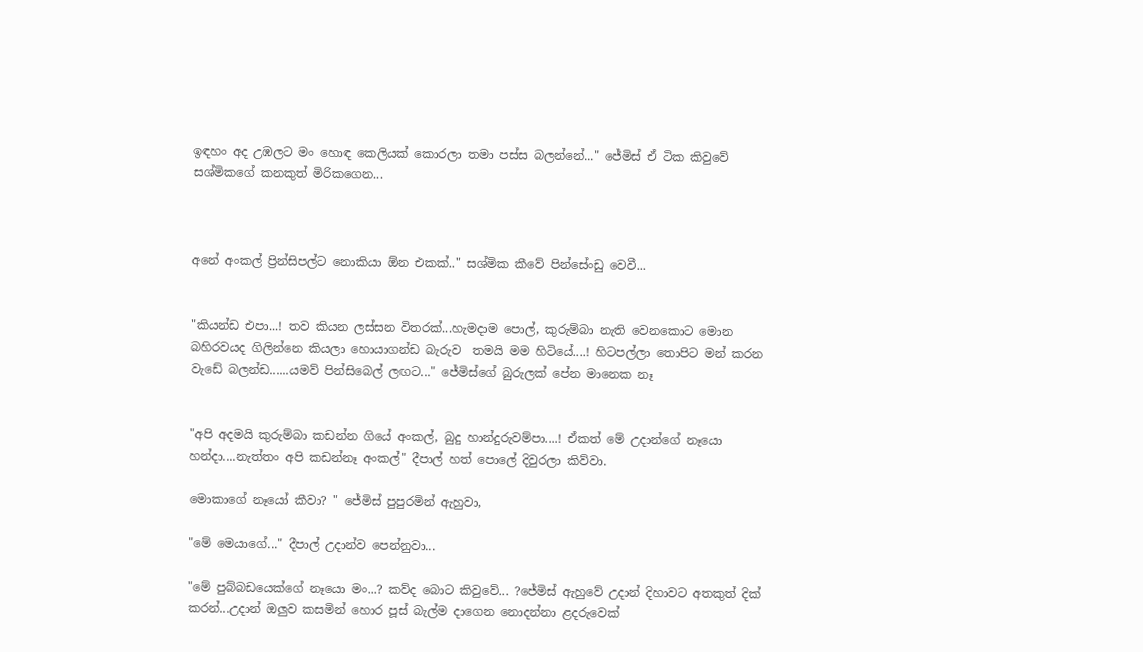ඉඳහං අද උඹලට මං හොඳ කෙලියක් කොරලා තමා පස්ස බලන්නේ..." ජේමිස් ඒ ටික කිවුවේ සශ්මිකගේ කනකුත් මිරිකගෙන...



අනේ අංකල් ප්‍රින්සිපල්ට නොකියා ඕන එකක්.." සශ්මික කීවේ පින්සේංඩු වෙවී...


"කියන්ඩ එපා...! තව කියන ලස්සන විතරක්...හැමදාම පොල්, කුරුම්බා නැති වෙනකොට මොන බහිරවයද ගිලින්නෙ කියලා හොයාගන්ඩ බැරුව  තමයි මම හිටියේ....! හිටපල්ලා තොපිට මන් කරන වැඩේ බලන්ඩ......යමව් පින්සිබෙල් ලඟට..." ජේමිස්ගේ බුරුලක් පේන මානෙක නෑ


"අපි අදමයි කුරුම්බා කඩන්න ගියේ අංකල්, බුදු හාන්දුරුවම්පා....! ඒකත් මේ උදාන්ගේ නෑයො හන්දා....නැත්තං අපි කඩන්නෑ අංකල්" දීපාල් හත් පොලේ දිවුරලා කිව්වා.

මොකාගේ නෑයෝ කීවා? " ජේමිස් පුපුරමින් ඇහුවා,

"මේ මෙයාගේ..." දීපාල් උදාන්ව පෙන්නුවා...

"මේ පුබ්බඩයෙක්ගේ නෑයො මං...? කව්ද බොට කිවුවේ... ?ජේමිස් ඇහුවේ උදාන් දිහාවට අතකුත් දික් කරන්...උදාන් ඔලුව කසමින් හොර පූස් බැල්ම දාගෙන නොදන්නා ළදරුවෙක්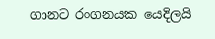ගානට රංගනයක යෙදිලයි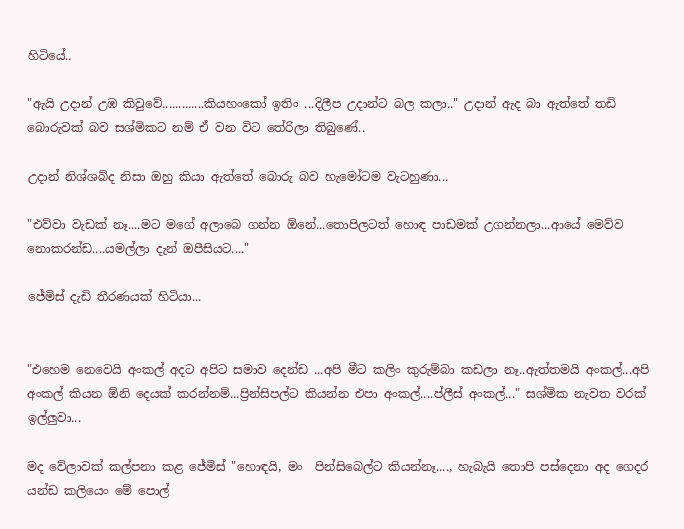හිටියේ..

"ඇයි උදාන් උඹ කිවුවේ.............කියහංකෝ ඉතිං ...දිලීප උදාන්ට බල කලා.." උදාන් ඇද බා ඇත්තේ තඩි බොරුවක් බව සශ්මිකට නම් ඒ වන විට තේරිලා තිබුණේ..

උදාන් නිශ්ශබ්ද නිසා ඔහු කියා ඇත්තේ බොරු බව හැමෝටම වැටහුණා...

"එව්වා වැඩක් නෑ....මට මගේ අලාබෙ ගන්න ඕනේ...තොපිලටත් හොඳ පාඩමක් උගන්නලා...ආයේ මෙව්ව නොකරන්ඩ....යමල්ලා දැන් ඔපීසියට...."

ජේමිස් දැඩි තීරණයක් හිටියා...


"එහෙම නෙවෙයි අංකල් අදට අපිට සමාව දෙන්ඩ ...අපි මීට කලිං කුරුම්බා කඩලා නෑ..ඇත්තමයි අංකල්...අපි අංකල් කියන ඕනි දෙයක් කරන්නම්...ප්‍රින්සිපල්ට කියන්න එපා අංකල්....ප්ලීස් අංකල්..." සශ්මික නැවත වරක් ඉල්ලුවා...

මද වේලාවක් කල්පනා කළ ජේමිස් "හොඳයි, මං  පින්සිබෙල්ට කියන්නෑ...., හැබැයි තොපි පස්දෙනා අද ගෙදර යන්ඩ කලියෙං මේ පොල්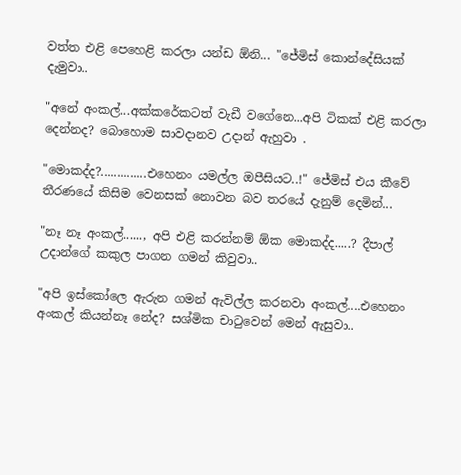වත්ත එළි පෙහෙළි කරලා යන්ඩ ඕනි... "ජේමිස් කොන්දේසියක් දැමුවා..

"අනේ අංකල්...අක්කරේකටත් වැඩී වගේනෙ...අපි ටිකක් එළි කරලා දෙන්නද? බොහොම සාවදානව උදාන් ඇහුවා .

"මොකද්ද?..............එහෙනං යමල්ල ඔපීසියට..!" ජේමිස් එය කීවේ තීරණයේ කිසිම වෙනසක් නොවන බව තරයේ දැනුම් දෙමින්...

"නෑ නෑ අංකල්......, අපි එළි කරන්නම් ඕක මොකද්ද.....? දීපාල් උදාන්ගේ කකුල පාගන ගමන් කිවුවා..

"අපි ඉස්කෝලෙ ඇරුන ගමන් ඇවිල්ල කරනවා අංකල්....එහෙනං අංකල් කියන්නෑ නේද? සශ්මික චාටුවෙන් මෙන් ඇසුවා..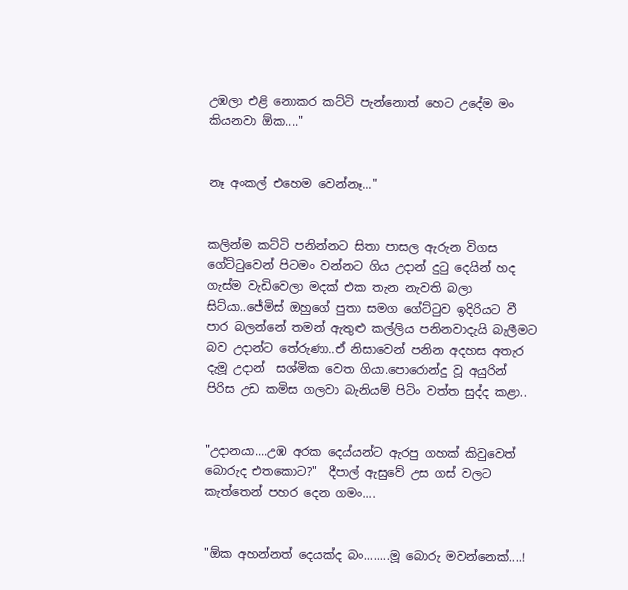උඹලා එළි නොකර කට්ටි පැන්නොත් හෙට උදේම මං කියනවා ඕක...."


නෑ අංකල් එහෙම වෙන්නෑ..."


කලින්ම කට්ටි පනින්නට සිතා පාසල ඇරුන විගස ගේට්ටුවෙන් පිටමං වන්නට ගිය උදාන් දුටු දෙයින් හද ගැස්ම වැඩිවෙලා මදක් එක තැන නැවති බලා සිට්යා..ජේමිස් ඔහුගේ පුතා සමග ගේට්ටුව ඉදිරියට වී පාර බලන්නේ තමන් ඇතුළු කල්ලිය පනිනවාදැයි බැලීමට බව උදාන්ට තේරුණා..ඒ නිසාවෙන් පනින අදහස අතැර දැමූ උදාන්  සශ්මික වෙත ගියා.පොරොන්දු වූ අයුරින් පිරිස උඩ කමිස ගලවා බැනියම් පිටිං වත්ත සුද්ද කළා..


"උදානයා....උඹ අරක දෙය්යන්ට ඇරපු ගහක් කිවුවෙත් බොරුද එතකොට?"  දීපාල් ඇසුවේ උස ගස් වලට කැත්තෙන් පහර දෙන ගමං....


"ඕක අහන්නත් දෙයක්ද බං........මූ බොරු මවන්නෙක්....!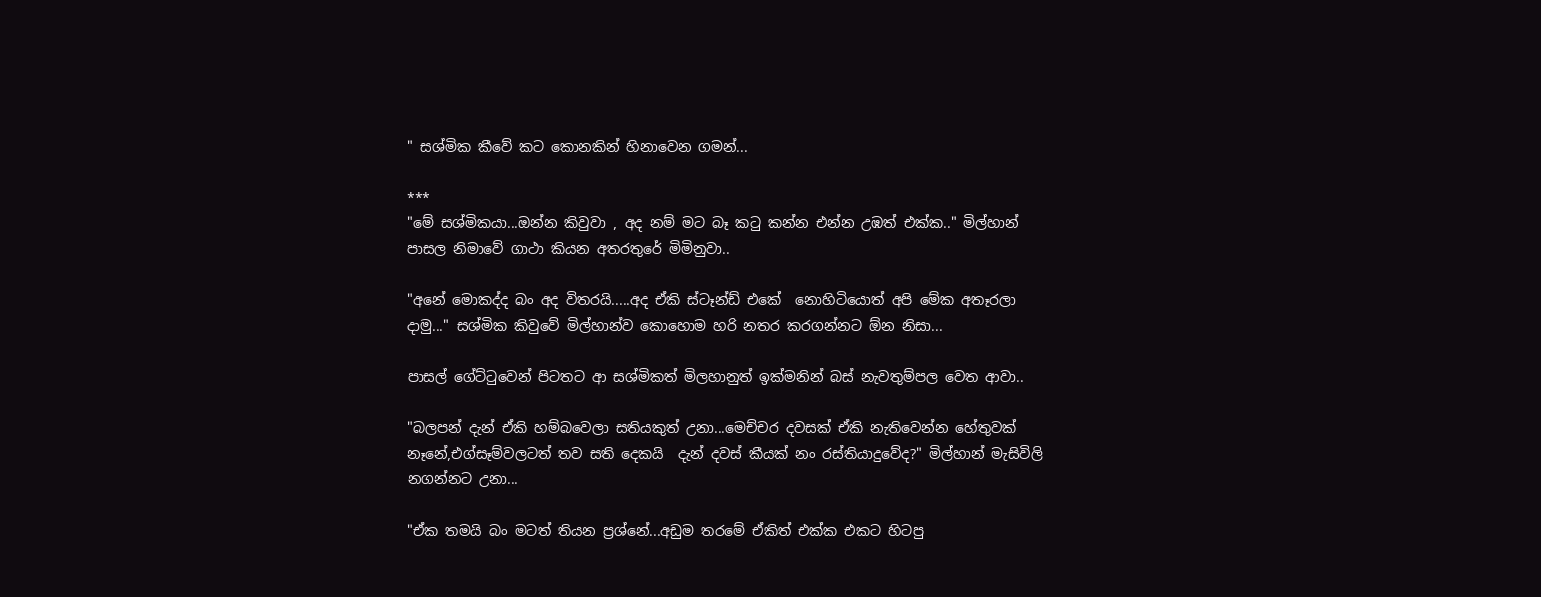" සශ්මික කීවේ කට කොනකින් හිනාවෙන ගමන්...

***
"මේ සශ්මිකයා...ඔන්න කිවුවා , අද නම් මට බෑ කටු කන්න එන්න උඹත් එක්ක.." මිල්හාන් පාසල නිමාවේ ගාථා කියන අතරතුරේ මිමිනුවා..

"අනේ මොකද්ද බං අද විතරයි.....අද ඒකි ස්ටෑන්ඩ් එකේ  නොහිටියොත් අපි මේක අතෑරලා දාමු..." සශ්මික කිවුවේ මිල්හාන්ව කොහොම හරි නතර කරගන්නට ඕන නිසා...

පාසල් ගේට්ටුවෙන් පිටතට ආ සශ්මිකත් මිලහානුත් ඉක්මනින් බස් නැවතුම්පල වෙත ආවා..

"බලපන් දැන් ඒකි හම්බවෙලා සතියකුත් උනා...මෙච්චර දවසක් ඒකි නැතිවෙන්න හේතුවක් නෑනේ,එග්සෑම්වලටත් තව සති දෙකයි  දැන් දවස් කීයක් නං රස්තියාදුවේද?" මිල්හාන් මැසිවිලි නගන්නට උනා...

"ඒක තමයි බං මටත් තියන ප්‍රශ්නේ...අඩුම තරමේ ඒකිත් එක්ක එකට හිටපු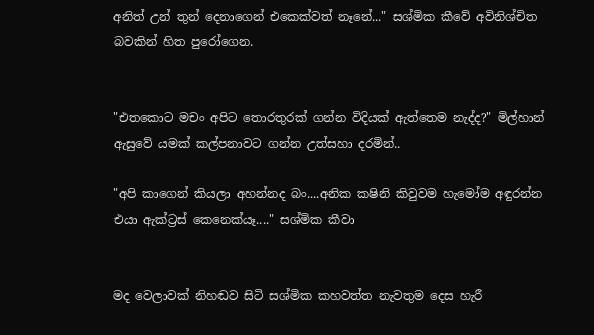අනිත් උන් තුන් දෙනාගෙන් එකෙක්වත් නෑනේ..." සශ්මික කීවේ අවිනිශ්චිත බවකින් හිත පුරෝගෙන.


"එතකොට මචං අපිට තොරතුරක් ගන්න විදියක් ඇත්තෙම නැද්ද?" මිල්හාන් ඇසුවේ යමක් කල්පනාවට ගන්න උත්සහා දරමින්..

"අපි කාගෙන් කියලා අහන්නද බං....අනික කෂිනි කිවුවම හැමෝම අඳුරන්න එයා ඇක්ට්‍රස් කෙනෙක්යෑ...." සශ්මික කීවා


මද වෙලාවක් නිහඬව සිටි සශ්මික කහවත්ත නැවතුම දෙස හැරී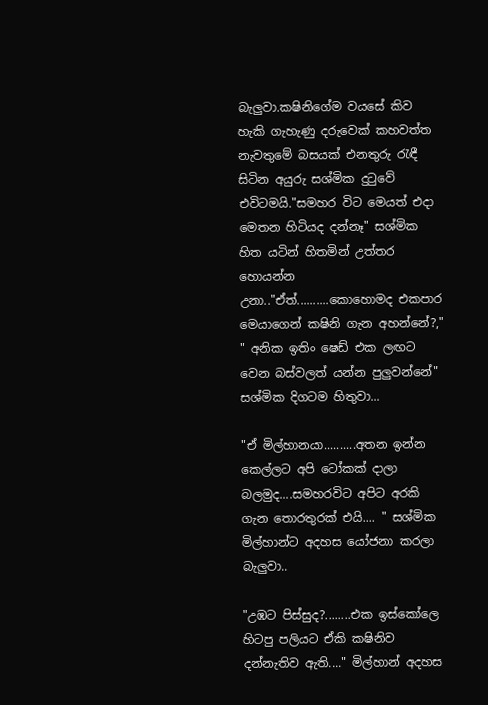බැලුවා.කෂිනිගේම වයසේ කිව හැකි ගැහැණු දරුවෙක් කහවත්ත නැවතුමේ බසයක් එනතුරු රැඳී සිටින අයුරු සශ්මික දුටුවේ එවිටමයි."සමහර විට මෙයත් එදා මෙතන හිටියද දන්නෑ" සශ්මික හිත යටින් හිතමින් උත්තර හොයන්න උනා.."ඒත්..........කොහොමද එකපාර මෙයාගෙන් කෂිනි ගැන අහන්නේ?," " අනික ඉතිං ෂෙඩ් එක ලඟට වෙන බස්වලත් යන්න පුලුවන්නේ" සශ්මික දිගටම හිතුවා...

"ඒ මිල්හානයා..........අතන ඉන්න කෙල්ලට අපි ටෝකක් දාලා බලමුද....සමහරවිට අපිට අරකි ගැන තොරතුරක් එයි.... " සශ්මික මිල්හාන්ට අදහස යෝජනා කරලා බැලුවා..

"උඹට පිස්සුද?........එක ඉස්කෝලෙ හිටපු පලියට ඒකි කෂිනිව දන්නැතිව ඇති...." මිල්හාන් අදහස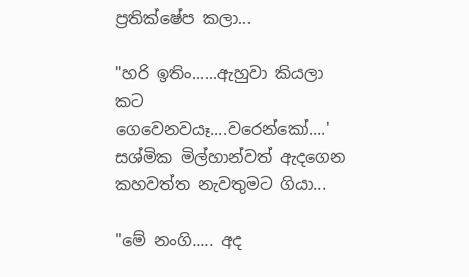ප්‍රතික්ෂේප කලා...

"හරි ඉතිං......ඇහුවා කියලා කට ගෙවෙනවයෑ....වරෙන්කෝ....'  සශ්මික මිල්හාන්වත් ඇදගෙන කහවත්ත නැවතුමට ගියා...

"මේ නංගි..... අද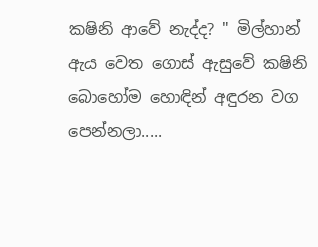කෂිනි ආවේ නැද්ද? " මිල්හාන් ඇය වෙත ගොස් ඇසුවේ කෂිනි බොහෝම හොඳින් අඳුරන වග පෙන්නලා.....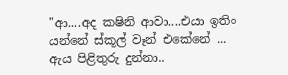"ආ....අද කෂිනි ආවා....එයා ඉතිං යන්නේ ස්කූල් වෑන් එකේනේ ... ඇය පිළිතුරු දුන්නා..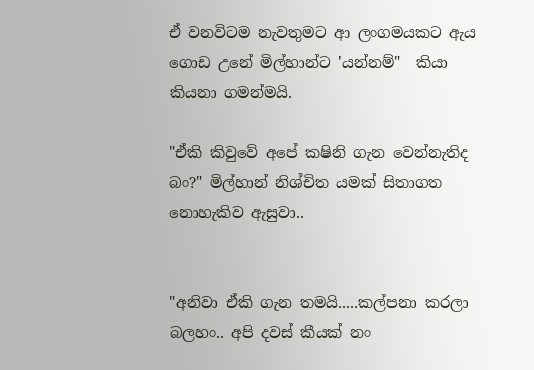ඒ වනවිටම නැවතුමට ආ ලංගමයකට ඇය ගොඩ උනේ මිල්හාන්ට 'යන්නම්"  කියා කියනා ගමන්මයි.

"ඒකි කිවුවේ අපේ කෂිනි ගැන වෙන්නැතිද බං?" මිල්හාන් නිශ්චිත යමක් සිතාගත නොහැකිව ඇසුවා..


"අනිවා ඒකි ගැන තමයි.....කල්පනා කරලා බලහං.. අපි දවස් කීයක් නං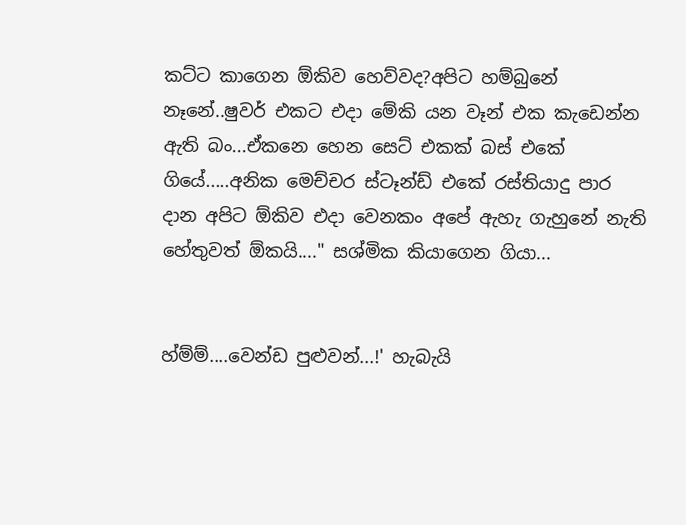කට්ට කාගෙන ඕකිව හෙව්වද?අපිට හම්බුනේ නෑනේ..ෂුවර් එකට එදා මේකි යන වෑන් එක කැඩෙන්න ඇති බං...ඒකනෙ හෙන සෙට් එකක් බස් එකේ ගියේ.....අනික මෙච්චර ස්ටෑන්ඩ් එකේ රස්තියාදු පාර දාන අපිට ඕකිව එදා වෙනකං අපේ ඇහැ ගැහුනේ නැති හේතුවත් ඕකයි...." සශ්මික කියාගෙන ගියා...


හ්ම්ම්....වෙන්ඩ පුළුවන්...!' හැබැයි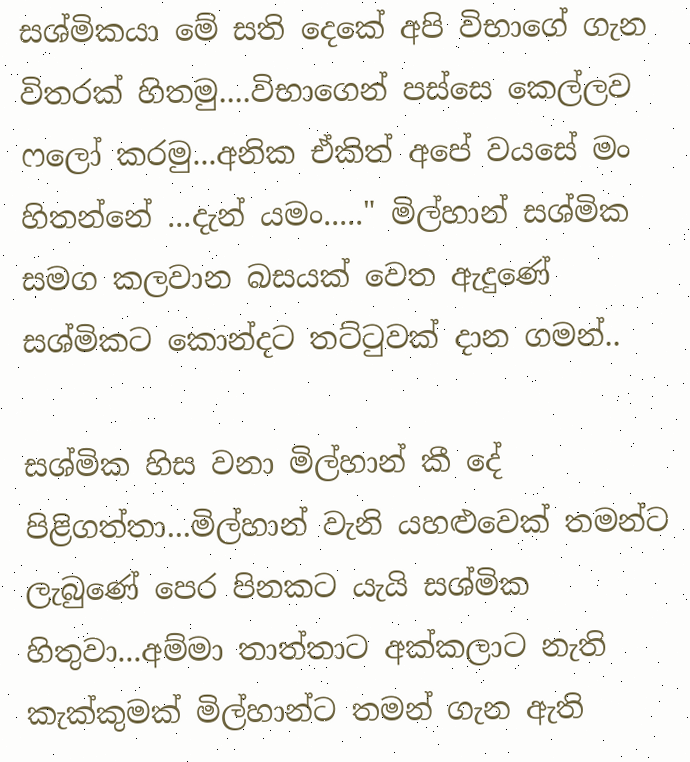සශ්මිකයා මේ සති දෙකේ අපි විභාගේ ගැන විතරක් හිතමු....විභාගෙන් පස්සෙ කෙල්ලව ෆලෝ කරමු...අනික ඒකිත් අපේ වයසේ මං හිතන්නේ ...දැන් යමං....." මිල්හාන් සශ්මික සමග කලවාන බසයක් වෙත ඇදුණේ සශ්මිකට කොන්දට තට්ටුවක් දාන ගමන්..

සශ්මික හිස වනා මිල්හාන් කී දේ පිළිගත්තා...මිල්හාන් වැනි යහළුවෙක් තමන්ට ලැබුණේ පෙර පිනකට යැයි සශ්මික හිතුවා...අම්මා තාත්තාට අක්කලාට නැති කැක්කුමක් මිල්හාන්ට තමන් ගැන ඇති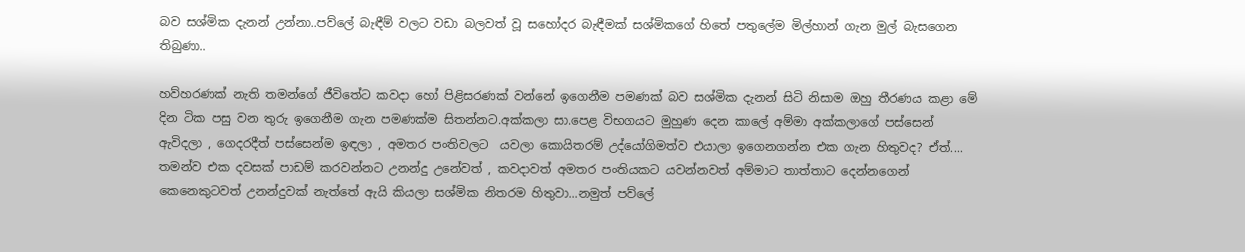බව සශ්මික දැනන් උන්නා..පව්ලේ බැඳීම් වලට වඩා බලවත් වූ සහෝදර බැඳීමක් සශ්මිකගේ හිතේ පතුලේම මිල්හාන් ගැන මුල් බැසගෙන තිබුණා..

හව්හරණක් නැති තමන්ගේ ජීවිතේට කවදා හෝ පිළිසරණක් වන්නේ ඉගෙනීම පමණක් බව සශ්මික දැනන් සිටි නිසාම ඔහු තීරණය කළා මේ දින ටික පසු වන තුරු ඉගෙනීම ගැන පමණක්ම සිතන්නට.අක්කලා සා.පෙළ විභගයට මුහුණ දෙන කාලේ අම්මා අක්කලාගේ පස්සෙන් ඇවිදලා , ගෙදරදීත් පස්සෙන්ම ඉඳලා , අමතර පංතිවලට  යවලා කොයිතරම් උද්යෝගිමත්ව එයාලා ඉගෙනගන්න එක ගැන හිතුවද? ඒත්.... තමන්ව එක දවසක් පාඩම් කරවන්නට උනන්දු උනේවත් , කවදාවත් අමතර පංතියකට යවන්නවත් අම්මාට තාත්තාට දෙන්නගෙන් කෙනෙකුටවත් උනන්දුවක් නැත්තේ ඇයි කියලා සශ්මික නිතරම හිතුවා...නමුත් පව්ලේ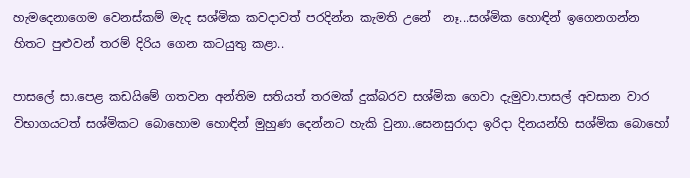හැමදෙනාගෙම වෙනස්කම් මැද සශ්මික කවදාවත් පරදින්න කැමති උනේ  නෑ...සශ්මික හොඳින් ඉගෙනගන්න හිතට පුළුවන් තරම් දිරිය ගෙන කටයුතු කළා..

පාසලේ සා.පෙළ කඩයිමේ ගතවන අන්තිම සතියත් තරමක් දුක්බරව සශ්මික ගෙවා දැමුවා.පාසල් අවසාන වාර විභාගයටත් සශ්මිකට බොහොම හොඳින් මුහුණ දෙන්නට හැකි වුනා..සෙනසුරාදා ඉරිදා දිනයන්හි සශ්මික බොහෝ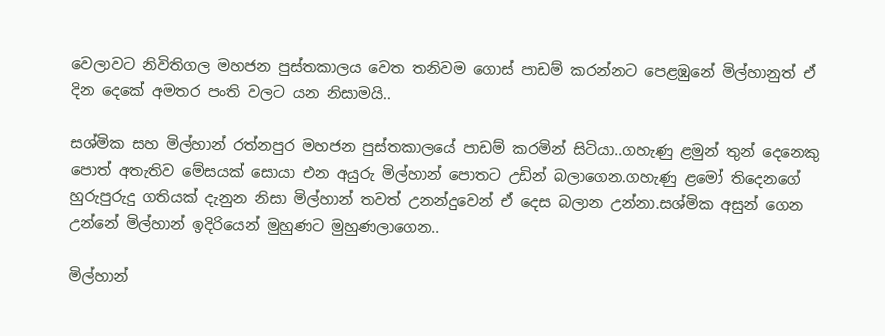වෙලාවට නිවිතිගල මහජන පුස්තකාලය වෙත තනිවම ගොස් පාඩම් කරන්නට පෙළඹුනේ මිල්හානුත් ඒ දින දෙකේ අමතර පංති වලට යන නිසාමයි..

සශ්මික සහ මිල්හාන් රත්නපුර මහජන පුස්තකාලයේ පාඩම් කරමින් සිටියා..ගහැණු ළමුන් තුන් දෙනෙකු පොත් අතැතිව මේසයක් සොයා එන අයුරු මිල්හාන් පොතට උඩින් බලාගෙන.ගහැණු ළමෝ තිදෙනගේ හුරුපුරුදු ගතියක් දැනුන නිසා මිල්හාන් තවත් උනන්දුවෙන් ඒ දෙස බලාන උන්නා.සශ්මික අසුන් ගෙන උන්නේ මිල්හාන් ඉදිරියෙන් මුහුණට මුහුණලාගෙන..

මිල්හාන්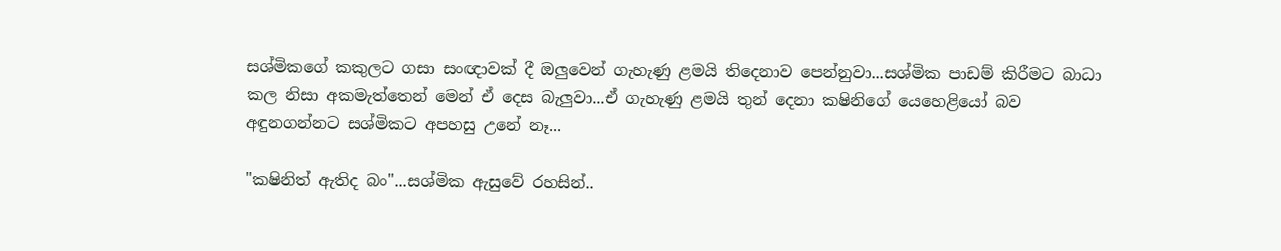සශ්මිකගේ කකුලට ගසා සංඥාවක් දී ඔලුවෙන් ගැහැණු ළමයි තිදෙනාව පෙන්නුවා...සශ්මික පාඩම් කිරීමට බාධා කල නිසා අකමැත්තෙන් මෙන් ඒ දෙස බැලුවා...ඒ ගැහැණු ළමයි තුන් දෙනා කෂිනිගේ යෙහෙළියෝ බව අඳුනගන්නට සශ්මිකට අපහසු උනේ නෑ...

"කෂිනිත් ඇතිද බං"...සශ්මික ඇසුවේ රහසින්..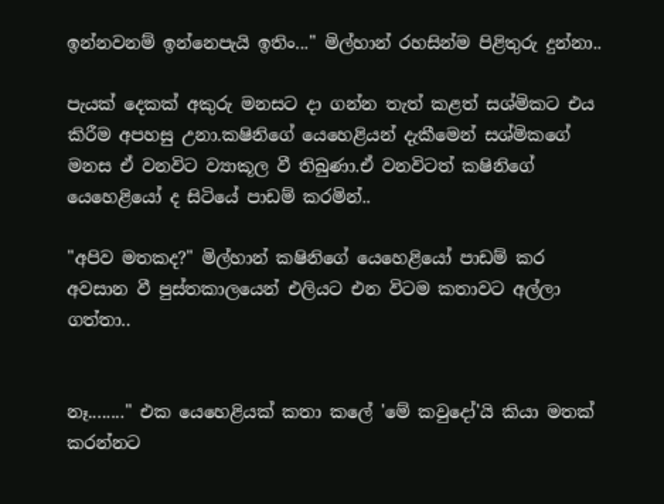ඉන්නවනම් ඉන්නෙපැයි ඉතිං..." මිල්හාන් රහසින්ම පිළිතුරු දුන්නා..

පැයක් දෙකක් අකුරු මනසට දා ගන්න තැත් කළත් සශ්මිකට එය කිරීම අපහසු උනා.කෂිනිගේ යෙහෙළියන් දැකීමෙන් සශ්මිකගේ මනස ඒ වනවිට ව්‍යාකූල වී තිබුණා.ඒ වනවිටත් කෂිනිගේ යෙහෙළියෝ ද සිටියේ පාඩම් කරමින්..

"අපිව මතකද?" මිල්හාන් කෂිනිගේ යෙහෙළියෝ පාඩම් කර අවසාන වී පුස්තකාලයෙන් එලියට එන විටම කතාවට අල්ලා ගත්තා..


නෑ........" එක යෙහෙළියක් කතා කලේ 'මේ කවුදෝ'යි කියා මතක් කරන්නට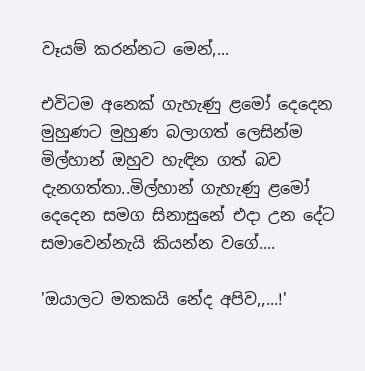වෑයම් කරන්නට මෙන්,...

එවිටම අනෙක් ගැහැණු ළමෝ දෙදෙන මුහුණට මුහුණ බලාගත් ලෙසින්ම මිල්හාන් ඔහුව හැඳින ගත් බව දැනගත්තා..මිල්හාන් ගැහැණු ළමෝ දෙදෙන සමග සිනාසුනේ එදා උන දේට සමාවෙන්නැයි කියන්න වගේ....

'ඔයාලට මතකයි නේද අපිව,,...!'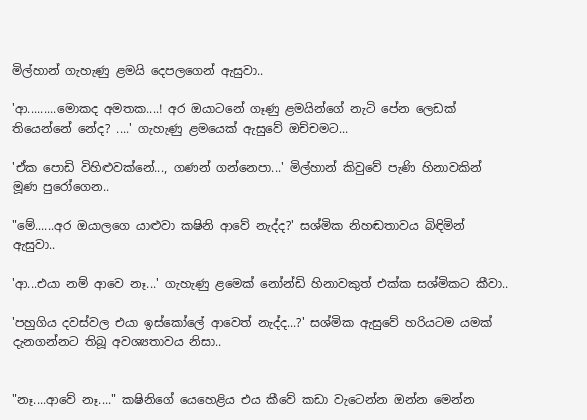මිල්හාන් ගැහැණු ළමයි දෙපලගෙන් ඇසුවා..

'ආ.........මොකද අමතක....! අර ඔයාටනේ ගෑණු ළමයින්ගේ නැටි පේන ලෙඩක් තියෙන්නේ නේද? ....' ගැහැණු ළමයෙක් ඇසුවේ ඔච්චමට...

'ඒක පොඩි විහිළුවක්නේ..., ගණන් ගන්නෙපා...' මිල්හාන් කිවුවේ පැණි හිනාවකින් මූණ පුරෝගෙන..

"මේ......අර ඔයාලගෙ යාළුවා කෂිනි ආවේ නැද්ද?' සශ්මික නිහඬතාවය බිඳිමින් ඇසුවා..

'ආ...එයා නම් ආවෙ නෑ...' ගැහැණු ළමෙක් නෝන්ඩි හිනාවකුත් එක්ක සශ්මිකට කීවා..

'පහුගිය දවස්වල එයා ඉස්කෝලේ ආවෙත් නැද්ද...?' සශ්මික ඇසුවේ හරියටම යමක් දැනගන්නට තිබූ අවශ්‍යතාවය නිසා..


"නෑ....ආවේ නෑ...." කෂිනිගේ යෙහෙළිය එය කීවේ කඩා වැටෙන්න ඔන්න මෙන්න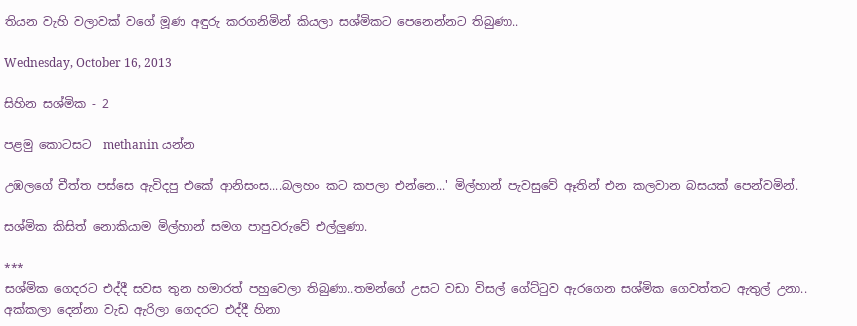තියන වැහි වලාවක් වගේ මූණ අඳුරු කරගනිමින් කියලා සශ්මිකට පෙනෙන්නට තිබුණා..

Wednesday, October 16, 2013

සිහින සශ්මික - 2

පළමු කොටසට  methanin යන්න

උඹලගේ චීත්ත පස්සෙ ඇවිදපු එකේ ආනිසංස....බලහං කට කපලා එන්නෙ...' මිල්හාන් පැවසුවේ ඈතින් එන කලවාන බසයක් පෙන්වමින්.

සශ්මික කිසිත් නොකියාම මිල්හාන් සමග පාපුවරුවේ එල්ලුණා.

***
සශ්මික ගෙදරට එද්දී සවස තුන හමාරත් පහුවෙලා තිබුණා..තමන්ගේ උසට වඩා විසල් ගේට්ටුව ඇරගෙන සශ්මික ගෙවත්තට ඇතුල් උනා.. අක්කලා දෙන්නා වැඩ ඇරිලා ගෙදරට එද්දී හිනා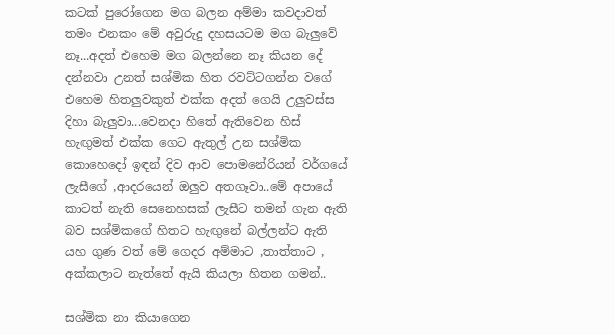කටක් පුරෝගෙන මග බලන අම්මා කවදාවත් තමං එනකං මේ අවුරුදු දහසයටම මග බැලුවේ නෑ...අදත් එහෙම මග බලන්නෙ නෑ කියන දේ දන්නවා උනත් සශ්මික හිත රවට්ටගන්න වගේ එහෙම හිතලුවකුත් එක්ක අදත් ගෙයි උලුවස්ස දිහා බැලුවා...වෙනදා හිතේ ඇතිවෙන හිස් හැඟුමත් එක්ක ගෙට ඇතුල් උන සශ්මික කොහෙදෝ ඉඳන් දිව ආව පොමනේරියන් වර්ගයේ ලැසීගේ ,ආදරයෙන් ඔලුව අතගෑවා..මේ අපායේ කාටත් නැති සෙනෙහසක් ලැසීට තමන් ගැන ඇති බව සශ්මිකගේ හිතට හැඟුනේ බල්ලන්ට ඇති යහ ගුණ වත් මේ ගෙදර අම්මාට ,තාත්තාට , අක්කලාට නැත්තේ ඇයි කියලා හිතන ගමන්..

සශ්මික නා කියාගෙන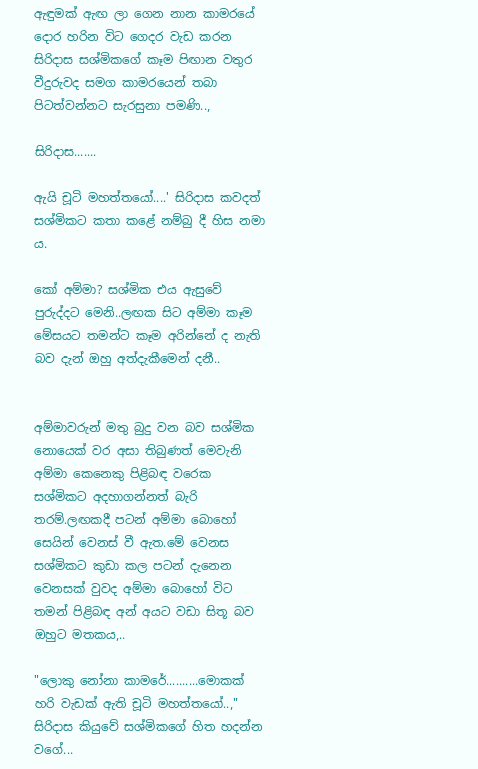ඇඳුමක් ඇඟ ලා ගෙන නාන කාමරයේ දොර හරින විට ගෙදර වැඩ කරන සිරිදාස සශ්මිකගේ කෑම පිඟාන වතුර වීදුරුවද සමග කාමරයෙන් තබා පිටත්වන්නට සැරසුනා පමණි..,

සිරිදාස.......

ඇයි චූටි මහත්තයෝ....' සිරිදාස කවදත් සශ්මිකට කතා කළේ නම්බු දී හිස නමා ය.

කෝ අම්මා? සශ්මික එය ඇසුවේ පුරුද්දට මෙනි..ලඟක සිට අම්මා කෑම මේසයට තමන්ට කෑම අරින්නේ ද නැති බව දැන් ඔහු අත්දැකීමෙන් දනී..


අම්මාවරුන් මතු බුදු වන බව සශ්මික නොයෙක් වර අසා තිබුණත් මෙවැනි අම්මා කෙනෙකු පිළිබඳ වරෙක සශ්මිකට අදහාගන්නත් බැරි තරම්.ලඟකදී පටන් අම්මා බොහෝ සෙයින් වෙනස් වී ඇත.මේ වෙනස සශ්මිකට කුඩා කල පටන් දැනෙන වෙනසක් වුවද අම්මා බොහෝ විට තමන් පිළිබඳ අන් අයට වඩා සිතූ බව ඔහුට මතකය,..

"ලොකු නෝනා කාමරේ..........මොකක් හරි වැඩක් ඇති චූටි මහත්තයෝ..,"  සිරිදාස කියුවේ සශ්මිකගේ හිත හදන්න වගේ...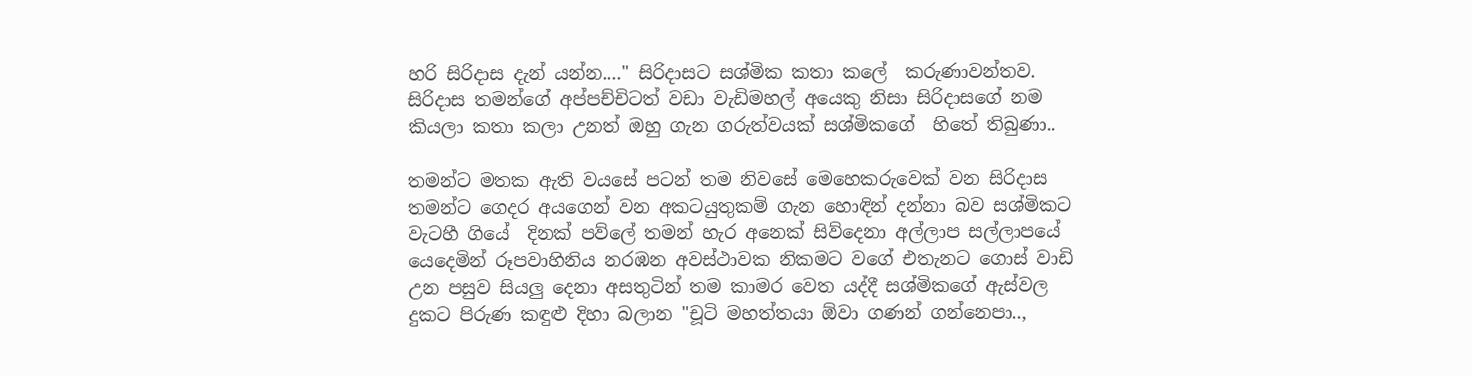හරි සිරිදාස දැන් යන්න...." සිරිදාසට සශ්මික කතා කලේ  කරුණාවන්තව. සිරිදාස තමන්ගේ අප්පච්චිටත් වඩා වැඩිමහල් අයෙකු නිසා සිරිදාසගේ නම කියලා කතා කලා උනත් ඔහු ගැන ගරුත්වයක් සශ්මිකගේ  හිතේ තිබුණා..

තමන්ට මතක ඇති වයසේ පටන් තම නිවසේ මෙහෙකරුවෙක් වන සිරිදාස තමන්ට ගෙදර අයගෙන් වන අකටයුතුකම් ගැන හොඳින් දන්නා බව සශ්මිකට වැටහී ගියේ  දිනක් පව්ලේ තමන් හැර අනෙක් සිව්දෙනා අල්ලාප සල්ලාපයේ යෙදෙමින් රූපවාහිනිය නරඹන අවස්ථාවක නිකමට වගේ එතැනට ගොස් වාඩි උන පසුව සියලු දෙනා අසතුටින් තම කාමර වෙත යද්දී සශ්මිකගේ ඇස්වල දුකට පිරුණ කඳුළු දිහා බලාන "චූටි මහත්තයා ඕවා ගණන් ගන්නෙපා..,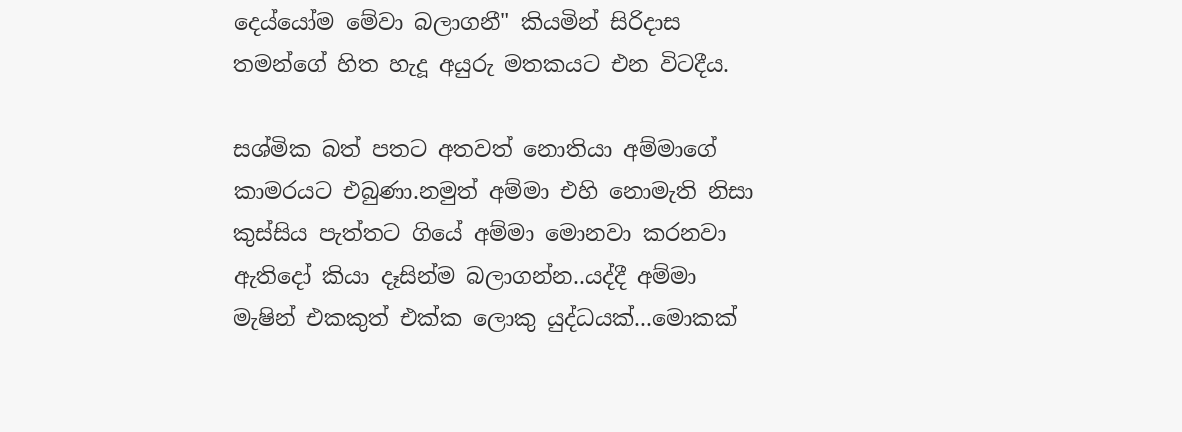දෙය්යෝම මේවා බලාගනී" කියමින් සිරිදාස තමන්ගේ හිත හැදූ අයුරු මතකයට එන විටදීය.

සශ්මික බත් පතට අතවත් නොතියා අම්මාගේ කාමරයට එබුණා.නමුත් අම්මා එහි නොමැති නිසා කුස්සිය පැත්තට ගියේ අම්මා මොනවා කරනවා ඇතිදෝ කියා දෑසින්ම බලාගන්න..යද්දී අම්මා මැෂින් එකකුත් එක්ක ලොකු යුද්ධයක්...මොකක්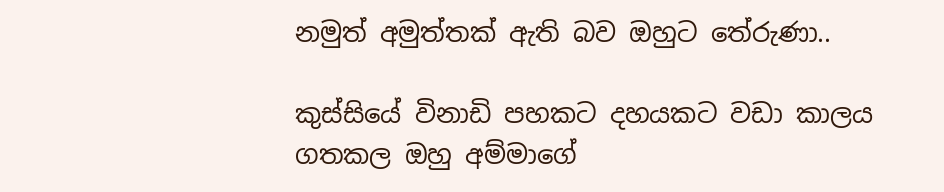නමුත් අමුත්තක් ඇති බව ඔහුට තේරුණා..

කුස්සියේ විනාඩි පහකට දහයකට වඩා කාලය ගතකල ඔහු අම්මාගේ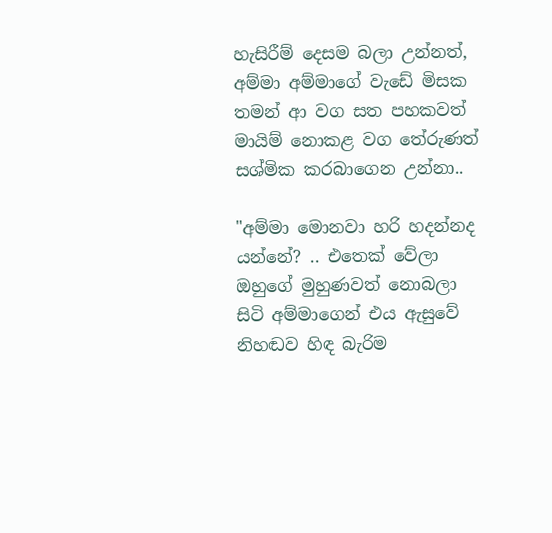හැසිරීම් දෙසම බලා උන්නත්, අම්මා අම්මාගේ වැඩේ මිසක තමන් ආ වග සත පහකවත් මායිම් නොකළ වග තේරුණත් සශ්මික කරබාගෙන උන්නා..

"අම්මා මොනවා හරි හදන්නද යන්නේ? .. එතෙක් වේලා ඔහුගේ මුහුණවත් නොබලා සිටි අම්මාගෙන් එය ඇසුවේ නිහඬව හිඳ බැරිම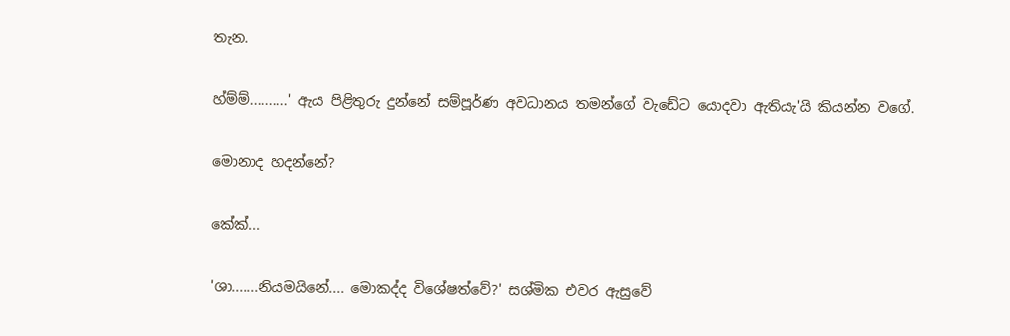තැන.

හ්ම්ම්..........' ඇය පිළිතුරු දුන්නේ සම්පූර්ණ අවධානය තමන්ගේ වැඩේට යොදවා ඇතියැ'යි කියන්න වගේ.

මොනාද හදන්නේ?

කේක්...

'ශා.......නියමයිනේ.... මොකද්ද විශේෂත්වේ?' සශ්මික එවර ඇසුවේ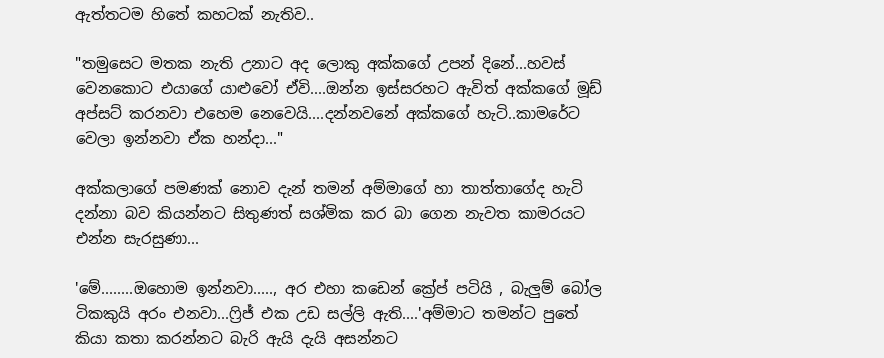ඇත්තටම හිතේ කහටක් නැතිව..

"තමුසෙට මතක නැති උනාට අද ලොකු අක්කගේ උපන් දිනේ...හවස් වෙනකොට එයාගේ යාළුවෝ ඒවි....ඔන්න ඉස්සරහට ඇවිත් අක්කගේ මූඩ් අප්සට් කරනවා එහෙම නෙවෙයි....දන්නවනේ අක්කගේ හැටි..කාමරේට වෙලා ඉන්නවා ඒක හන්දා..."

අක්කලාගේ පමණක් නොව දැන් තමන් අම්මාගේ හා තාත්තාගේද හැටි දන්නා බව කියන්නට සිතුණත් සශ්මික කර බා ගෙන නැවත කාමරයට එන්න සැරසුණා...

'මේ........ඔහොම ඉන්නවා....., අර එහා කඩෙන් ක්‍රේප් පටියි , බැලුම් බෝල ටිකකුයි අරං එනවා...ෆ්‍රිජ් එක උඩ සල්ලි ඇති....'අම්මාට තමන්ට පුතේ කියා කතා කරන්නට බැරි ඇයි දැයි අසන්නට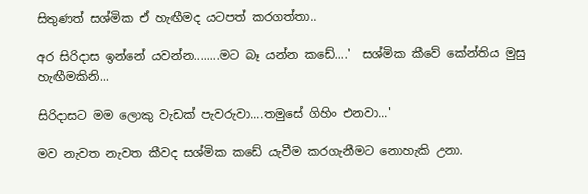සිතුණත් සශ්මික ඒ හැඟීමද යටපත් කරගත්තා..

අර සිරිදාස ඉන්නේ යවන්න........මට බෑ යන්න කඩේ....'  සශ්මික කීවේ කේන්තිය මුසු හැඟීමකිනි...

සිරිදාසට මම ලොකු වැඩක් පැවරුවා....තමුසේ ගිහිං එනවා...'

මව නැවත නැවත කීවද සශ්මික කඩේ යැවීම කරගැනීමට නොහැකි උනා.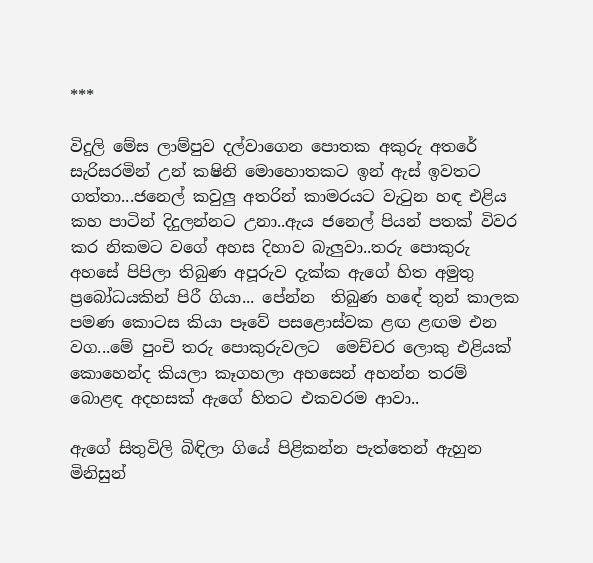***

විදුලි මේස ලාම්පුව දල්වාගෙන පොතක අකුරු අතරේ සැරිසරමින් උන් කෂිනි මොහොතකට ඉන් ඇස් ඉවතට ගත්තා...ජනෙල් කවුලු අතරින් කාමරයට වැටුන හඳ එළිය කහ පාටින් දිදුලන්නට උනා..ඇය ජනෙල් පියන් පතක් විවර කර නිකමට වගේ අහස දිහාව බැලුවා..තරු පොකුරු අහසේ පිපිලා තිබුණ අපූරුව දැක්ක ඇගේ හිත අමුතු ප්‍රබෝධයකින් පිරී ගියා... පේන්න  තිබුණ හඳේ තුන් කාලක පමණ කොටස කියා පෑවේ පසළොස්වක ළඟ ළඟම එන වග...මේ පුංචි තරු පොකුරුවලට  මෙච්චර ලොකු එළියක් කොහෙන්ද කියලා කෑගහලා අහසෙන් අහන්න තරම් බොළඳ අදහසක් ඇගේ හිතට එකවරම ආවා..

ඇගේ සිතුවිලි බිඳිලා ගියේ පිළිකන්න පැත්තෙන් ඇහුන  මිනිසුන්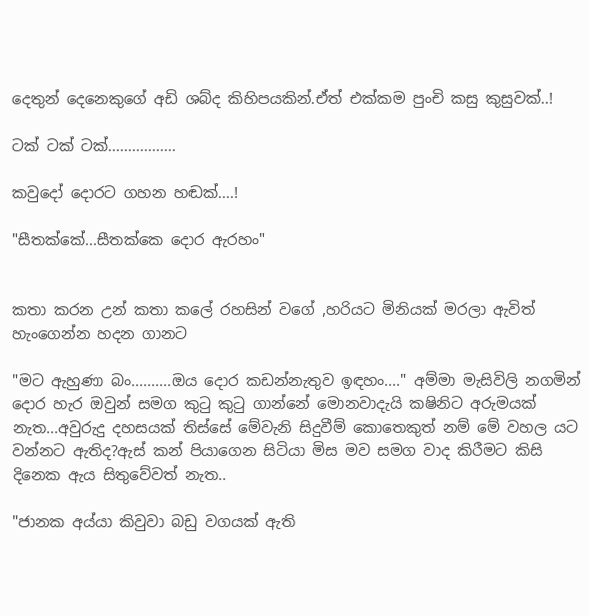දෙතුන් දෙනෙකුගේ අඩි ශබ්ද කිහිපයකින්.ඒත් එක්කම පුංචි කසු කුසුවක්..!

ටක් ටක් ටක්.................

කවුදෝ දොරට ගහන හඬක්....!

"සීතක්කේ...සීතක්කෙ දොර ඇරහං"


කතා කරන උන් කතා කලේ රහසින් වගේ ,හරියට මිනියක් මරලා ඇවිත් හැංගෙන්න හදන ගානට

"මට ඇහුණා බං..........ඔය දොර කඩන්නැතුව ඉඳහං...." අම්මා මැසිවිලි නගමින් දොර හැර ඔවුන් සමග කුටු කුටු ගාන්නේ මොනවාදැයි කෂිනිට අරුමයක් නැත...අවුරුදු දහසයක් තිස්සේ මේවැනි සිදුවීම් කොතෙකුත් නම් මේ වහල යට වන්නට ඇතිද?ඇස් කන් පියාගෙන සිටියා මිස මව සමග වාද කිරීමට කිසි දිනෙක ඇය සිතුවේවත් නැත..

"ජානක අය්යා කිවුවා බඩු වගයක් ඇති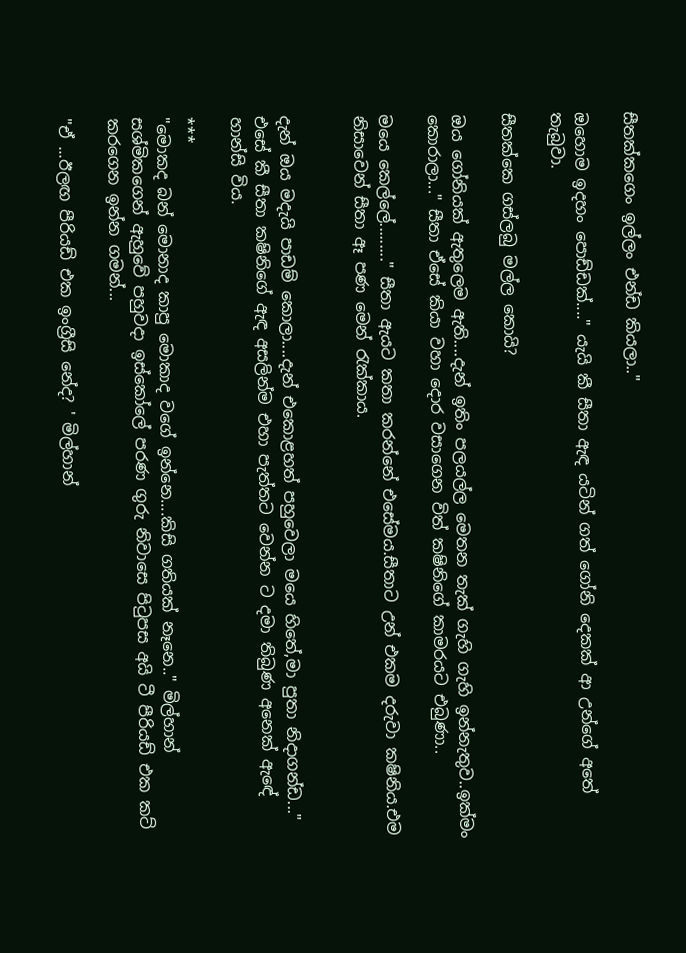සීතක්කගෙං ඉල්ලං එන්ඩ කියලා.."

ඔහොම ඉදහං පොඩ්ඩක්...." යැයි කී සීතා ඇඳ යටින් ගත් ගෝනි දෙකක් ආ උන්ගේ අතේ තැබුවා.

සීතක්කෙ ගස්ලබු මල්ල කොයි?

ඔය ගෝනියක් ඇතුලෙම ඇති....දැන් ඉතිං පලයල්ල මෙතන තැක් ගැහි ගැහි ඉන්නැතුව..ඉක්මං කොරාලා..." සීතා ඒසේ කියා වහා දොර වසාගෙන විත් කෂිනිගේ කාමරයට එබුණා..

මයෙ කෙල්ලේ........." සීතා ඇයට කතා කරන්නේ එසේමය.සීතාට උන් එකම දරුවා කෂිනිය.එම නිසාවෙන් සීතා ඈ පණ මෙන් රැක්කාය.


දැන් ඔය මදැයි පාඩම් කොලා....දැන් එකොළහත් පහුවෙලා මයෙ හිතේ,මා පුතා නිදාගන්ඩ..." එසේ කී සීතා කෂිනිගේ ඇඳ අසලින්ම එහා පැත්තට වෙන්න ට දමා තිබුණ අනෙක් ඇඳේ හාන්සි විය.

***
"මොකද බන් මොනාද කාපු මොකාද වගේ ඉන්නෙ....කිසි ගතියක් නෑනෙ.." මිල්හාන් සශ්මිකගෙන් ඇහුවේ පහුවදා ඉස්කෝලේ පරණ ගුරු නිවාසෙ පිටුපස අයි ටී පීරියඩ් එක කට් කරගෙන ඉන්න ගමන්...

"ඒ ...ඊලඟ පීරියඩ් එක ඉංග්‍රීසි නේද? ' මිල්හාන්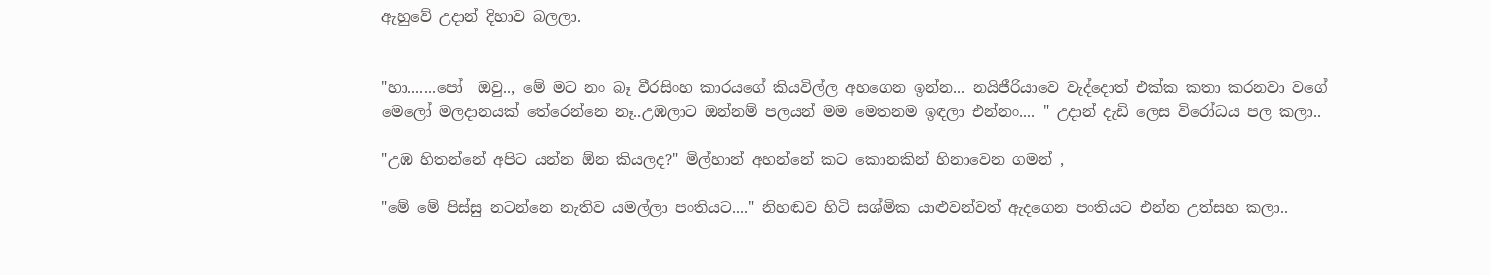ඇහුවේ උදාන් දිහාව බලලා.


"හා.......පෝ  ඔවු.., මේ මට නං බෑ වීරසිංහ කාරයගේ කියවිල්ල අහගෙන ඉන්න... නයිජීරියාවෙ වැද්දොත් එක්ක කතා කරනවා වගේ මෙලෝ මලදානයක් තේරෙන්නෙ නෑ..උඹලාට ඔන්නම් පලයන් මම මෙතනම ඉඳලා එන්නං.... " උදාන් දැඩි ලෙස විරෝධය පල කලා..

"උඹ හිතන්නේ අපිට යන්න ඕන කියලද?" මිල්හාන් අහන්නේ කට කොනකින් හිනාවෙන ගමන් ,

"මේ මේ පිස්සු නටන්නෙ නැතිව යමල්ලා පංතියට...." නිහඬව හිටි සශ්මික යාළුවන්වත් ඇදගෙන පංතියට එන්න උත්සහ කලා..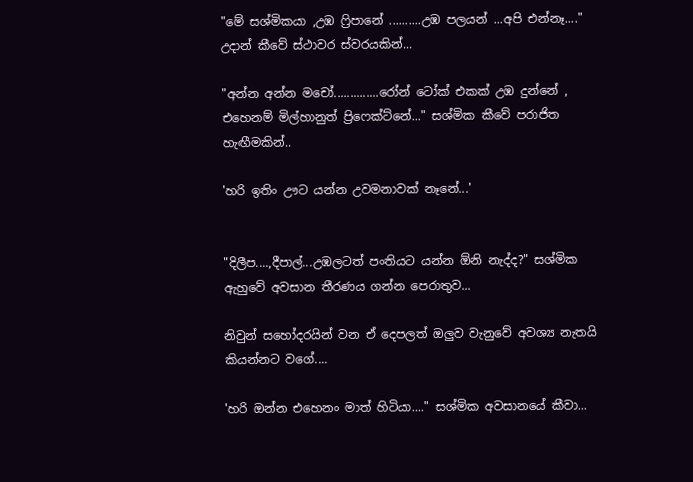"මේ සශ්මිකයා ,උඹ ෆ්‍රිපානේ ..........උඹ පලයන් ...අපි එන්නෑ...." උදාන් කීවේ ස්ථාවර ස්වරයකින්...

"අන්න අන්න මචෝ..............රෝන් ටෝක් එකක් උඹ දුන්නේ , එහෙනම් මිල්හානුත් ප්‍රිෆෙක්ට්නේ..." සශ්මික කීවේ පරාජිත හැඟීමකින්..

'හරි ඉතිං ඌට යන්න උවමනාවක් නෑනේ...'


"දිලීප....,දීපාල්...උඹලටත් පංතියට යන්න ඕනි නැද්ද?" සශ්මික ඇහුවේ අවසාන තීරණය ගන්න පෙරාතුව...

නිවුන් සහෝදරයින් වන ඒ දෙපලත් ඔලුව වැනුවේ අවශ්‍ය නැතයි කියන්නට වගේ....

'හරි ඔන්න එහෙනං මාත් හිටියා...." සශ්මික අවසානයේ කීවා...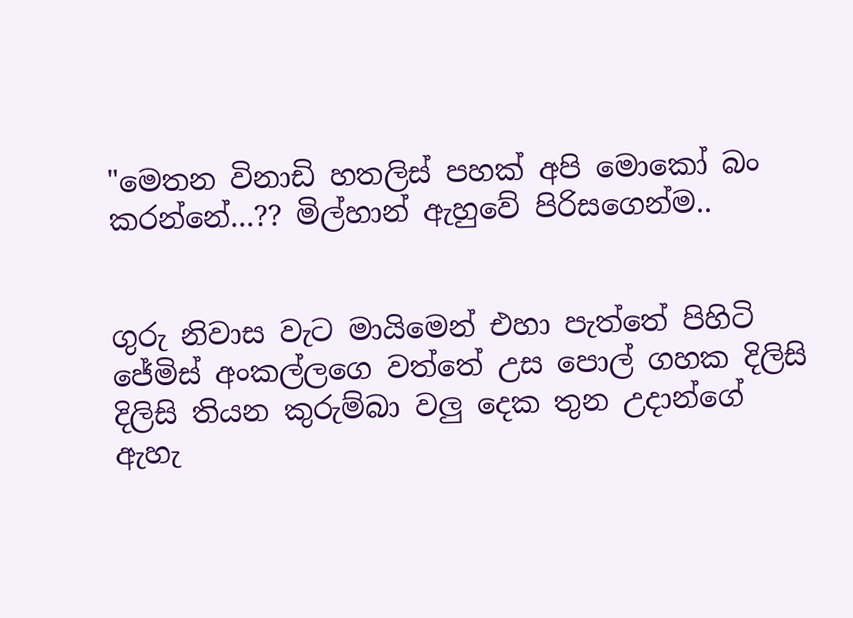"මෙතන විනාඩි හතලිස් පහක් අපි මොකෝ බං කරන්නේ...?? මිල්හාන් ඇහුවේ පිරිසගෙන්ම..


ගුරු නිවාස වැට මායිමෙන් එහා පැත්තේ පිහිටි ජේමිස් අංකල්ලගෙ වත්තේ උස පොල් ගහක දිලිසි දිලිසි තියන කුරුම්බා වලු දෙක තුන උදාන්ගේ ඇහැ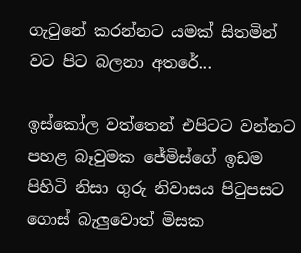ගැටුනේ කරන්නට යමක් සිතමින් වට පිට බලනා අතරේ...

ඉස්කෝල වත්තෙන් එපිටට වන්නට පහළ බෑවුමක ජේමිස්ගේ ඉඩම පිහිටි නිසා ගුරු නිවාසය පිටුපසට  ගොස් බැලුවොත් මිසක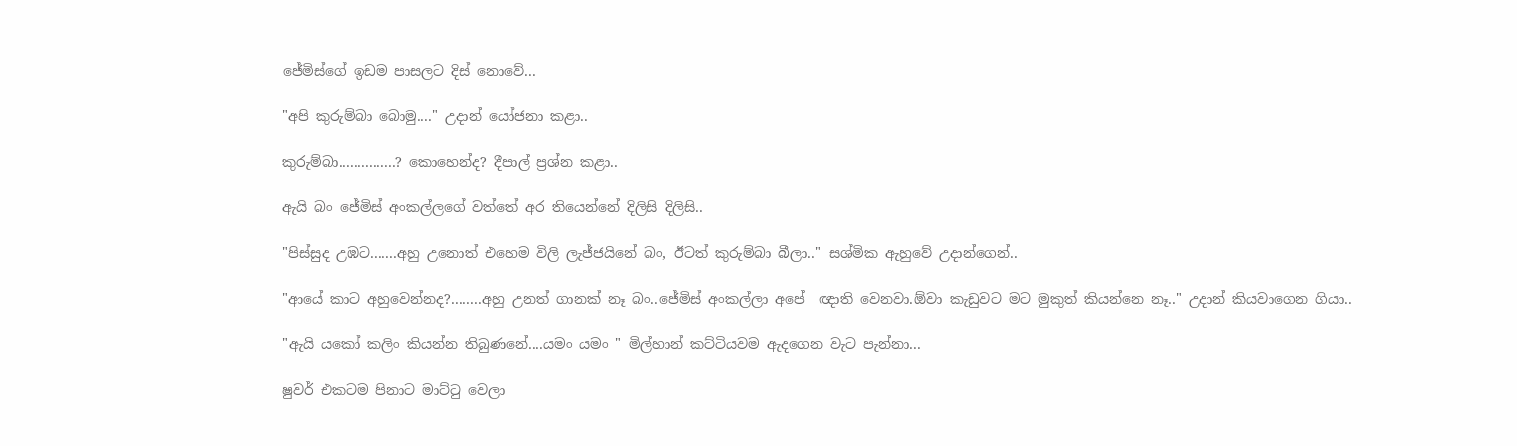ජේමිස්ගේ ඉඩම පාසලට දිස් නොවේ...

"අපි කුරුම්බා බොමු...." උදාන් යෝජනා කළා..

කුරුම්බා...............? කොහෙන්ද? දීපාල් ප්‍රශ්න කළා..

ඇයි බං ජේමිස් අංකල්ලගේ වත්තේ අර තියෙන්නේ දිලිසි දිලිසි..

"පිස්සුද උඹට.......අහු උනොත් එහෙම විලි ලැජ්ජයිනේ බං, ඊටත් කුරුම්බා බීලා.." සශ්මික ඇහුවේ උදාන්ගෙන්..

"ආයේ කාට අහුවෙන්නද?........අහු උනත් ගානක් නෑ බං..ජේමිස් අංකල්ලා අපේ  ඥාති වෙනවා.ඕවා කැඩුවට මට මුකුත් කියන්නෙ නෑ.." උදාන් කියවාගෙන ගියා..

"ඇයි යකෝ කලිං කියන්න තිබුණනේ....යමං යමං " මිල්හාන් කට්ටියවම ඇදගෙන වැට පැන්නා...

ෂුවර් එකටම පිනාට මාට්ටු වෙලා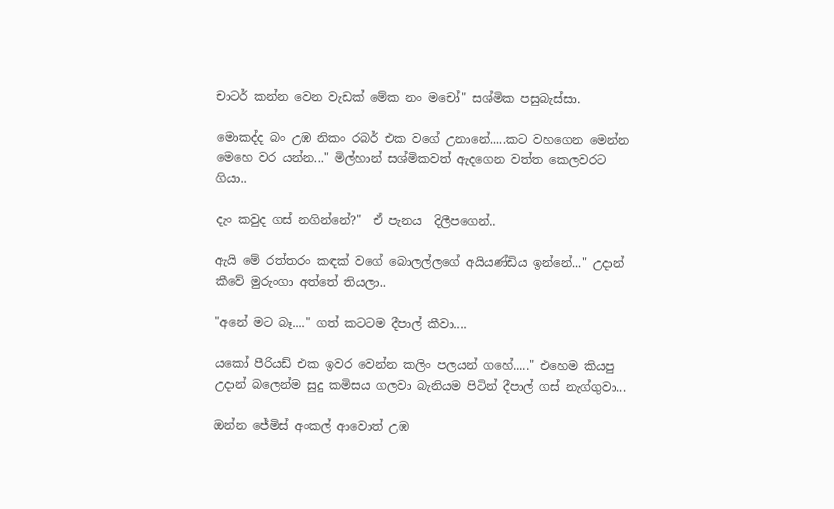චාටර් කන්න වෙන වැඩක් මේක නං මචෝ" සශ්මික පසුබැස්සා.

මොකද්ද බං උඹ නිකං රබර් එක වගේ උනානේ.....කට වහගෙන මෙන්න මෙහෙ වර යන්න..." මිල්හාන් සශ්මිකවත් ඇදගෙන වත්ත කෙලවරට ගියා..

දැං කවුද ගස් නගින්නේ?"  ඒ පැනය  දිලීපගෙන්..

ඇයි මේ රත්තරං කඳක් වගේ බොලල්ලගේ අයියණ්ඩිය ඉන්නේ..." උදාන් කීවේ මුරුංගා අත්තේ තියලා..

"අනේ මට බෑ...." ගත් කටටම දීපාල් කීවා....

යකෝ පීරියඩ් එක ඉවර වෙන්න කලිං පලයන් ගහේ....." එහෙම කියපු උදාන් බලෙන්ම සුදු කමිසය ගලවා බැනියම පිටින් දීපාල් ගස් නැග්ගුවා...

ඔන්න ජේමිස් අංකල් ආවොත් උඹ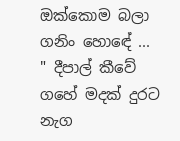ඔක්කොම බලා ගනිං හොඳේ ... " දීපාල් කීවේ ගහේ මදක් දුරට නැග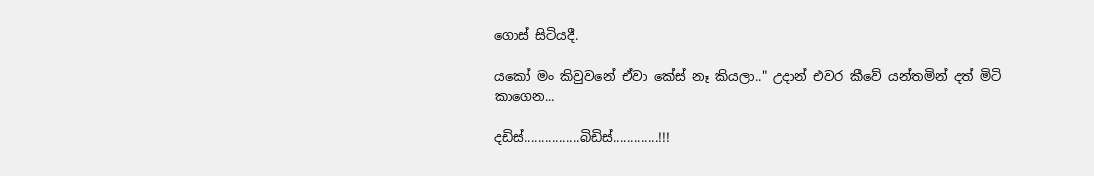ගොස් සිටියදී.

යකෝ මං කිවුවනේ ඒවා කේස් නෑ කියලා.." උදාන් එවර කීවේ යන්තමින් දත් මිටි කාගෙන...

දඩිස්................බිඩිස්.............!!!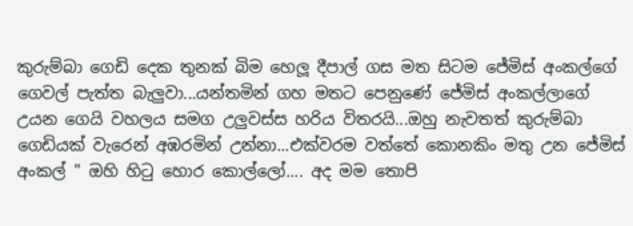කුරුම්බා ගෙඩි දෙක තුනක් බිම හෙලූ දීපාල් ගස මත සිටම ජේමිස් අංකල්ගේ ගෙවල් පැත්ත බැලුවා...යන්තමින් ගහ මතට පෙනුණේ ජේමිස් අංකල්ලාගේ උයන ගෙයි වහලය සමග උලුවස්ස හරිය විතරයි...ඔහු නැවතත් කුරුම්බා ගෙඩියක් වැරෙන් අඹරමින් උන්නා...එක්වරම වත්තේ කොනකිං මතු උන ජේමිස් අංකල් " ඔහි හිටු හොර කොල්ලෝ.... අද මම තොපි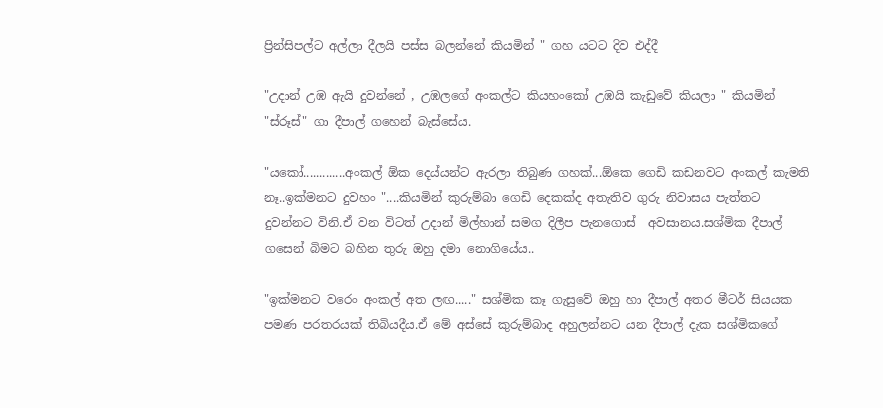ප්‍රින්සිපල්ට අල්ලා දීලයි පස්ස බලන්නේ කියමින් " ගහ යටට දිව එද්දී

"උදාන් උඹ ඇයි දුවන්නේ , උඹලගේ අංකල්ට කියහංකෝ උඹයි කැඩුවේ කියලා " කියමින් "ස්රූස්" ගා දීපාල් ගහෙන් බැස්සේය.

"යකෝ.............අංකල් ඕක දෙය්යන්ට ඇරලා තිබුණ ගහක්...ඕකෙ ගෙඩි කඩනවට අංකල් කැමති නෑ..ඉක්මනට දුවහං "....කියමින් කුරුම්බා ගෙඩි දෙකක්ද අතැතිව ගුරු නිවාසය පැත්තට දුවන්නට විනි.ඒ වන විටත් උදාන් මිල්හාන් සමග දිලීප පැනගොස්  අවසානය.සශ්මික දීපාල් ගසෙන් බිමට බහින තුරු ඔහු දමා නොගියේය..

"ඉක්මනට වරෙං අංකල් අත ලඟ....." සශ්මික කෑ ගැසුවේ ඔහු හා දීපාල් අතර මීටර් සියයක පමණ පරතරයක් තිබියදීය.ඒ මේ අස්සේ කුරුම්බාද අහුලන්නට යන දීපාල් දැක සශ්මිකගේ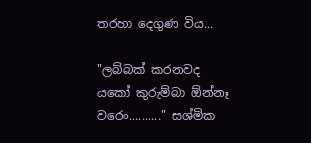තරහා දෙගුණ විය...

"ලබ්බක් කරනවද යකෝ කුරුම්බා ඕන්නෑ  වරෙං.........." සශ්මික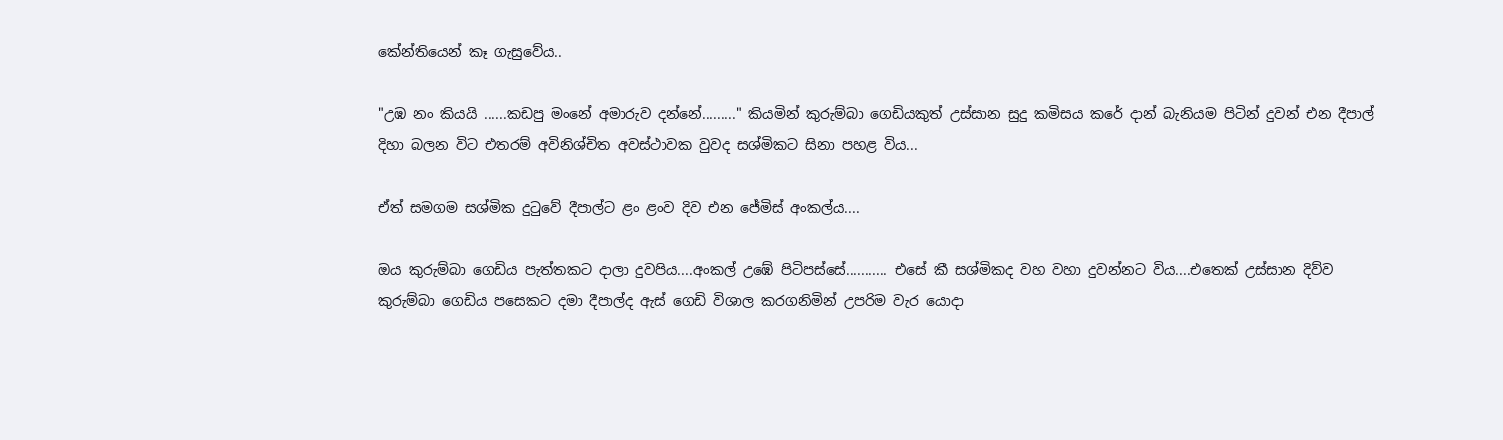කේන්තියෙන් කෑ ගැසුවේය..

"උඹ නං කියයි ......කඩපු මංනේ අමාරුව දන්නේ........." කියමින් කුරුම්බා ගෙඩියකුත් උස්සාන සුදු කමිසය කරේ දාන් බැනියම පිටින් දුවන් එන දීපාල් දිහා බලන විට එතරම් අවිනිශ්චිත අවස්ථාවක වුවද සශ්මිකට සිනා පහළ විය...

ඒත් සමගම සශ්මික දුටුවේ දීපාල්ට ළං ළංව දිව එන ජේමිස් අංකල්ය....

ඔය කුරුම්බා ගෙඩිය පැත්තකට දාලා දුවපිය....අංකල් උඹේ පිටිපස්සේ........... එසේ කී සශ්මිකද වහ වහා දුවන්නට විය....එතෙක් උස්සාන දිව්ව කුරුම්බා ගෙඩිය පසෙකට දමා දීපාල්ද ඇස් ගෙඩි විශාල කරගනිමින් උපරිම වැර යොදා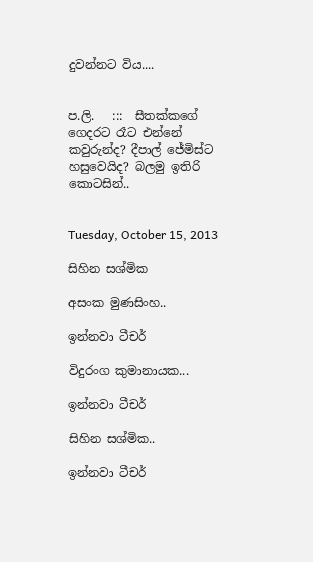දුවන්නට විය....


ප.ලි.   :::  සීතක්කගේ ගෙදරට රෑට එන්නේ කවුරුන්ද? දීපාල් ජේමිස්ට හසුවෙයිද? බලමු ඉතිරි කොටසින්..


Tuesday, October 15, 2013

සිහින සශ්මික

අසංක මුණසිංහ..

ඉන්නවා ටීචර්

විදුරංග කුමානායක...

ඉන්නවා ටීචර්

සිහින සශ්මික..

ඉන්නවා ටීචර්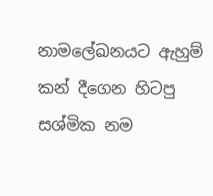නාමලේඛනයට ඇහුම් කන් දීගෙන හිටපු සශ්මික නම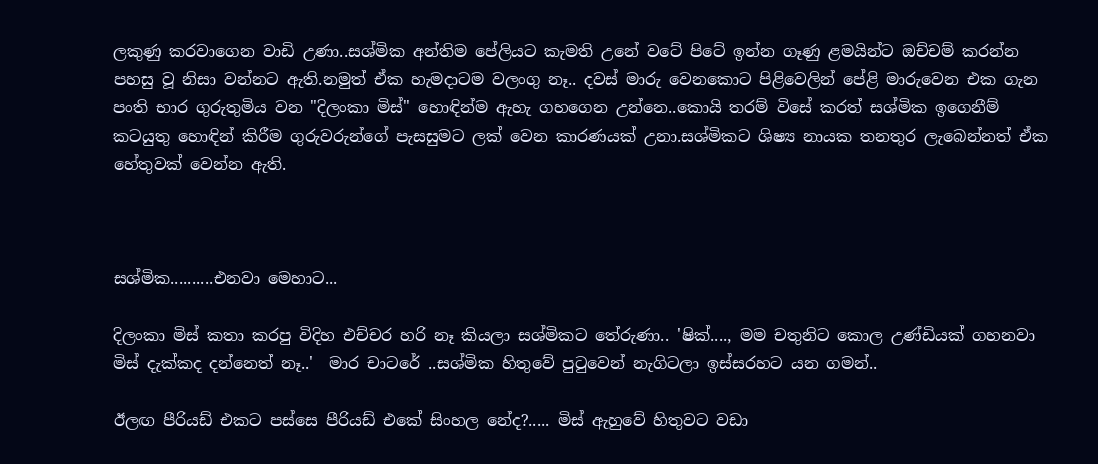ලකුණු කරවාගෙන වාඩි උණා..සශ්මික අන්තිම පේලියට කැමති උනේ වටේ පිටේ ඉන්න ගෑණු ළමයින්ට ඔච්චම් කරන්න පහසු වූ නිසා වන්නට ඇති.නමුත් ඒක හැමදාටම වලංගු නෑ.. දවස් මාරු වෙනකොට පිළිවෙලින් පේළි මාරුවෙන එක ගැන පංති භාර ගුරුතුමිය වන "දිලංකා මිස්" හොඳින්ම ඇහැ ගහගෙන උන්නෙ..කොයි තරම් විසේ කරත් සශ්මික ඉගෙනීම් කටයුතු හොඳින් කිරීම ගුරුවරුන්ගේ පැසසුමට ලක් වෙන කාරණයක් උනා.සශ්මිකට ශිෂ්‍ය නායක තනතුර ලැබෙන්නත් ඒක හේතුවක් වෙන්න ඇති.



සශ්මික..........එනවා මෙහාට...

දිලංකා මිස් කතා කරපු විදිහ එච්චර හරි නෑ කියලා සශ්මිකට තේරුණා.. 'ෂික්...., මම චතුනිට කොල උණ්ඩියක් ගහනවා මිස් දැක්කද දන්නෙත් නෑ..'  මාර චාටරේ ..සශ්මික හිතුවේ පුටුවෙන් නැගිටලා ඉස්සරහට යන ගමන්..

ඊලඟ පීරියඩ් එකට පස්සෙ පීරියඩ් එකේ සිංහල නේද?..... මිස් ඇහුවේ හිතුවට වඩා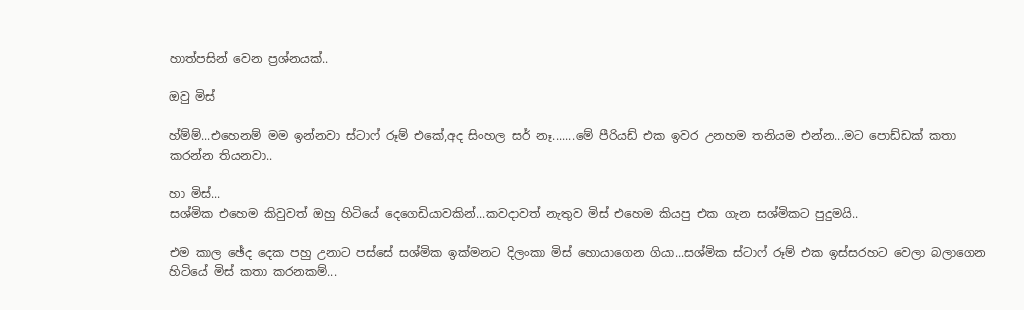හාත්පසින් වෙන ප්‍රශ්නයක්..

ඔවු මිස්

හ්ම්ම්...එහෙනම් මම ඉන්නවා ස්ටාෆ් රූම් එකේ,අද සිංහල සර් නෑ.......මේ පීරියඩ් එක ඉවර උනහම තනියම එන්න...මට පොඩ්ඩක් කතා කරන්න තියනවා..

හා මිස්...
සශ්මික එහෙම කිවුවත් ඔහු හිටියේ දෙගෙඩියාවකින්...කවදාවත් නැතුව මිස් එහෙම කියපු එක ගැන සශ්මිකට පුදුමයි..

එම කාල ඡේද දෙක පහු උනාට පස්සේ සශ්මික ඉක්මනට දිලංකා මිස් හොයාගෙන ගියා...සශ්මික ස්ටාෆ් රූම් එක ඉස්සරහට වෙලා බලාගෙන හිටියේ මිස් කතා කරනකම්...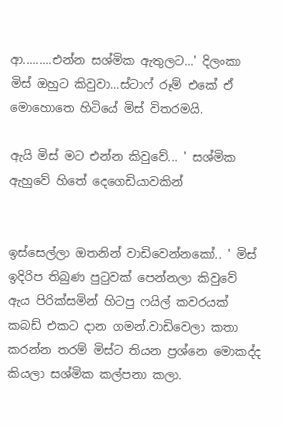ආ.........එන්න සශ්මික ඇතුලට...' දිලංකා මිස් ඔහුට කිවුවා...ස්ටාෆ් රූම් එකේ ඒ මොහොතෙ හිටියේ මිස් විතරමයි.

ඇයි මිස් මට එන්න කිවුවේ... ' සශ්මික ඇහුවේ හිතේ දෙගෙඩියාවකින්


ඉස්සෙල්ලා ඔතනින් වාඩිවෙන්නකෝ.. ' මිස් ඉදිරිප තිබුණ පුටුවක් පෙන්නලා කිවුවේ ඇය පිරික්සමින් හිටපු ෆයිල් කවරයක් කබඩ් එකට දාන ගමන්.වාඩිවෙලා කතා කරන්න තරම් මිස්ට තියන ප්‍රශ්නෙ මොකද්ද කියලා සශ්මික කල්පනා කලා.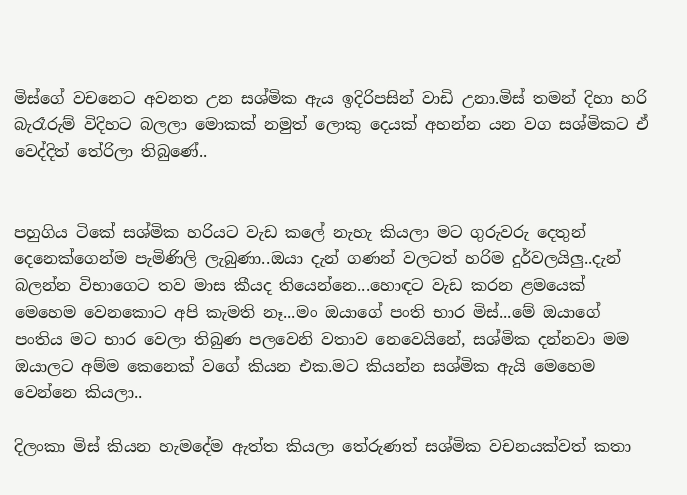මිස්ගේ වචනෙට අවනත උන සශ්මික ඇය ඉදිරිපසින් වාඩි උනා.මිස් තමන් දිහා හරි බැරෑරුම් විදිහට බලලා මොකක් නමුත් ලොකු දෙයක් අහන්න යන වග සශ්මිකට ඒ වෙද්දිත් තේරිලා තිබුණේ..


පහුගිය ටිකේ සශ්මික හරියට වැඩ කලේ නැහැ කියලා මට ගුරුවරු දෙතුන් දෙනෙක්ගෙන්ම පැමිණිලි ලැබුණා..ඔයා දැන් ගණන් වලටත් හරිම දුර්වලයිලු..දැන් බලන්න විභාගෙට තව මාස කීයද තියෙන්නෙ...හොඳට වැඩ කරන ළමයෙක් මෙහෙම වෙනකොට අපි කැමති නෑ...මං ඔයාගේ පංති භාර මිස්...මේ ඔයාගේ පංතිය මට භාර වෙලා තිබුණ පලවෙනි වතාව නෙවෙයිනේ, සශ්මික දන්නවා මම ඔයාලට අම්ම කෙනෙක් වගේ කියන එක.මට කියන්න සශ්මික ඇයි මෙහෙම වෙන්නෙ කියලා..

දිලංකා මිස් කියන හැමදේම ඇත්ත කියලා තේරුණත් සශ්මික වචනයක්වත් කතා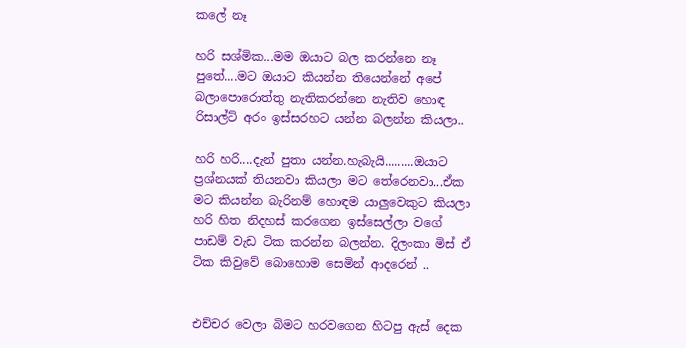කලේ නෑ

හරි සශ්මික...මම ඔයාට බල කරන්නෙ නෑ පුතේ....මට ඔයාට කියන්න තියෙන්නේ අපේ බලාපොරොත්තු නැතිකරන්නෙ නැතිව හොඳ රිසාල්ට් අරං ඉස්සරහට යන්න බලන්න කියලා..

හරි හරි....දැන් පුතා යන්න.හැබැයි.........ඔයාට ප්‍රශ්නයක් තියනවා කියලා මට තේරෙනවා...ඒක මට කියන්න බැරිනම් හොඳම යාලුවෙකුට කියලා හරි හිත නිදහස් කරගෙන ඉස්සෙල්ලා වගේ පාඩම් වැඩ ටික කරන්න බලන්න. දිලංකා මිස් ඒ ටික කිවුවේ බොහොම සෙමින් ආදරෙන් ..


එච්චර වෙලා බිමට හරවගෙන හිටපු ඇස් දෙක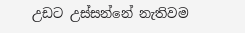උඩට උස්සන්නේ නැතිවම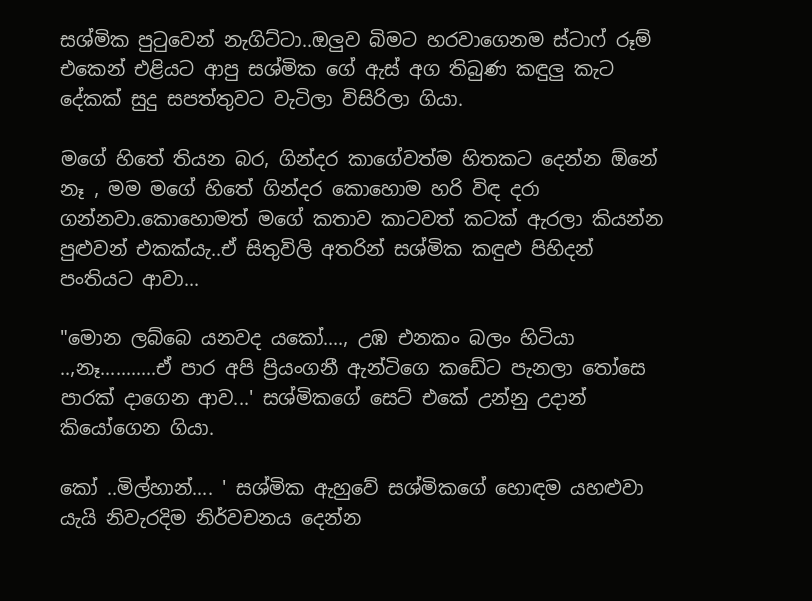සශ්මික පුටුවෙන් නැගිට්ටා..ඔලුව බිමට හරවාගෙනම ස්ටාෆ් රූම් එකෙන් එළියට ආපු සශ්මික ගේ ඇස් අග තිබුණ කඳුලු කැට දේකක් සුදු සපත්තුවට වැටිලා විසිරිලා ගියා.

මගේ හිතේ තියන බර, ගින්දර කාගේවත්ම හිතකට දෙන්න ඕනේ නෑ , මම මගේ හිතේ ගින්දර කොහොම හරි විඳ දරා ගන්නවා.කොහොමත් මගේ කතාව කාටවත් කටක් ඇරලා කියන්න පුළුවන් එකක්යැ..ඒ සිතුවිලි අතරින් සශ්මික කඳුළු පිහිදන් පංතියට ආවා...

"මොන ලබ්බෙ යනවද යකෝ...., උඹ එනකං බලං හිටියා ..,නෑ...........ඒ පාර අපි ප්‍රියංගනී ඇන්ටිගෙ කඩේට පැනලා තෝසෙ පාරක් දාගෙන ආව...' සශ්මිකගේ සෙට් එකේ උන්නු උදාන් කියෝගෙන ගියා.

කෝ ..මිල්හාන්.... ' සශ්මික ඇහුවේ සශ්මිකගේ හොඳම යහළුවා යැයි නිවැරදිම නිර්වචනය දෙන්න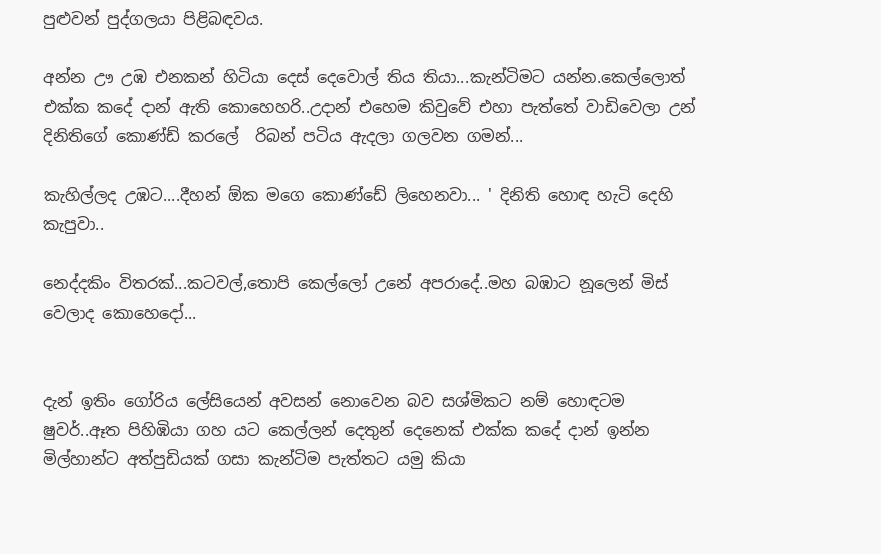පුළුවන් පුද්ගලයා පිළිබඳවය.

අන්න ඌ උඹ එනකන් හිටියා දෙස් දෙවොල් තිය තියා...කැන්ටිමට යන්න.කෙල්ලොත් එක්ක කදේ දාන් ඇති කොහෙහරි..උදාන් එහෙම කිවුවේ එහා පැත්තේ වාඩිවෙලා උන් දිනිතිගේ කොණ්ඩ් කරලේ  රිබන් පටිය ඇදලා ගලවන ගමන්...

කැහිල්ලද උඹට....දීහන් ඕක මගෙ කොණ්ඩේ ලිහෙනවා... ' දිනිති හොඳ හැටි දෙහි කැපුවා..

නෙද්දකිං විතරක්...කටවල්,තොපි කෙල්ලෝ උනේ අපරාදේ..මහ බඹාට නූලෙන් මිස් වෙලාද කොහෙදෝ...


දැන් ඉතිං ගෝරිය ලේසියෙන් අවසන් නොවෙන බව සශ්මිකට නම් හොඳටම ෂුවර්..ඈත පිහිඹියා ගහ යට කෙල්ලන් දෙතුන් දෙනෙක් එක්ක කදේ දාන් ඉන්න මිල්හාන්ට අත්පුඩියක් ගසා කැන්ටිම පැත්තට යමු කියා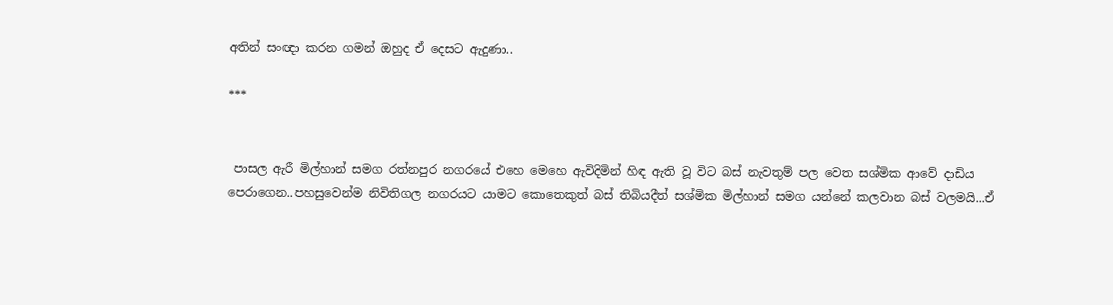අතින් සංඥා කරන ගමන් ඔහුද ඒ දෙසට ඇදුණා..

***


 පාසල ඇරී මිල්හාන් සමග රත්නපුර නගරයේ එහෙ මෙහෙ ඇවිදිමින් හිඳ ඇති වූ විට බස් නැවතුම් පල වෙත සශ්මික ආවේ දාඩිය පෙරාගෙන..පහසුවෙන්ම නිවිතිගල නගරයට යාමට කොතෙකුත් බස් තිබියදීත් සශ්මික මිල්හාන් සමග යන්නේ කලවාන බස් වලමයි...ඒ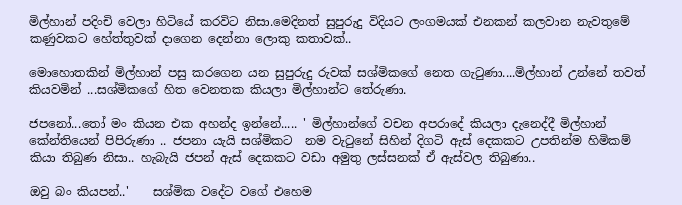මිල්හාන් පදිංචි වෙලා හිටියේ කරවිට නිසා.මෙදිනත් සුපුරුදු විදියට ලංගමයක් එනකන් කලවාන නැවතුමේ කණුවකට හේත්තුවක් දාගෙන දෙන්නා ලොකු කතාවක්..

මොහොතකින් මිල්හාන් පසු කරගෙන යන සුපුරුදු රුවක් සශ්මිකගේ නෙත ගැටුණා....මිල්හාන් උන්නේ තවත් කියවමින් ...සශ්මිකගේ හිත වෙනතක කියලා මිල්හාන්ට තේරුණා.

ජපනෝ...තෝ මං කියන එක අහන්ද ඉන්නේ..... ' මිල්හාන්ගේ වචන අපරාදේ කියලා දැනෙද්දී මිල්හාන් කේන්තියෙන් පිපිරුණා .. ජපනා යැයි සශ්මිකට  නම වැටුනේ සිහින් දිගටි ඇස් දෙකකට උපතින්ම හිමිකම් කියා තිබුණ නිසා.. හැබැයි ජපන් ඇස් දෙකකට වඩා අමුතු ලස්සනක් ඒ ඇස්වල තිබුණා..

ඔවු බං කියපන්..'    සශ්මික වදේට වගේ එහෙම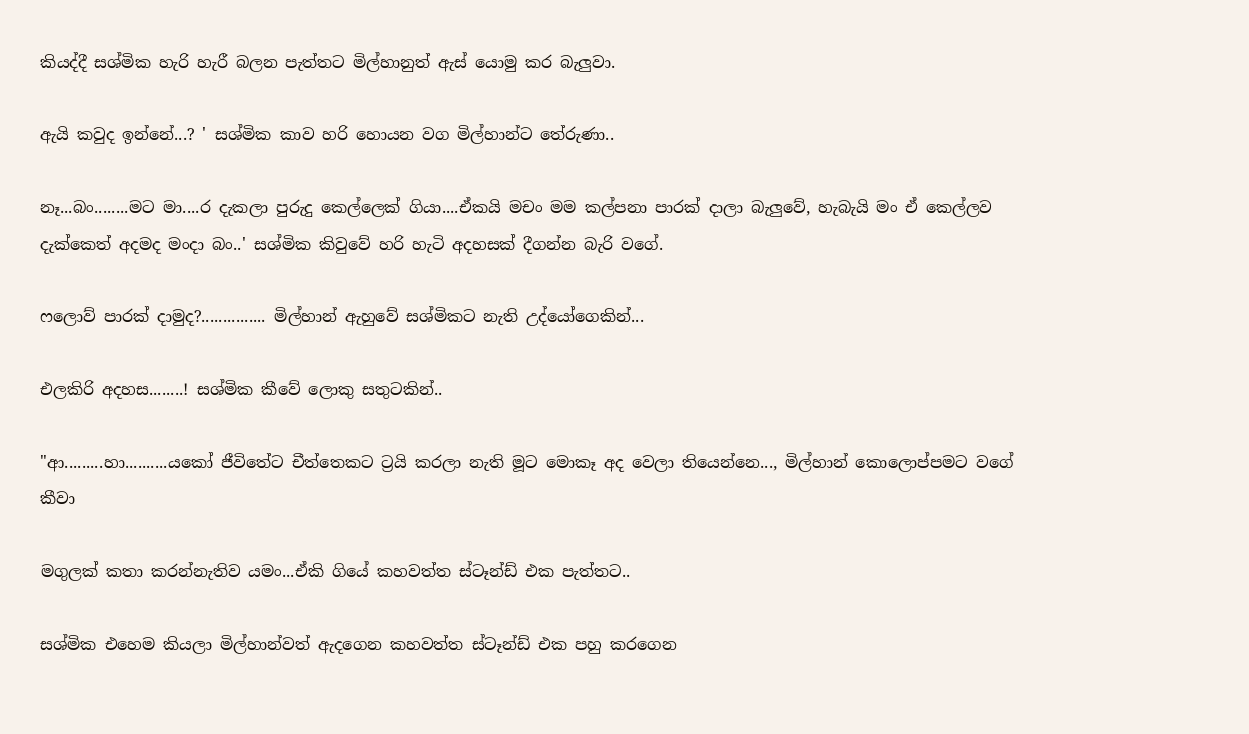කියද්දී සශ්මික හැරි හැරී බලන පැත්තට මිල්හානුත් ඇස් යොමු කර බැලුවා.

ඇයි කවුද ඉන්නේ...? ' සශ්මික කාව හරි හොයන වග මිල්හාන්ට තේරුණා..

නෑ...බං........මට මා....ර දැකලා පුරුදු කෙල්ලෙක් ගියා....ඒකයි මචං මම කල්පනා පාරක් දාලා බැලුවේ, හැබැයි මං ඒ කෙල්ලව දැක්කෙත් අදමද මංදා බං..' සශ්මික කිවුවේ හරි හැටි අදහසක් දීගන්න බැරි වගේ.

ෆලොව් පාරක් දාමුද?............... මිල්හාන් ඇහුවේ සශ්මිකට නැති උද්යෝගෙකින්...

එලකිරි අදහස........! සශ්මික කීවේ ලොකු සතුටකින්..

"ආ.........හා..........යකෝ ජීවිතේට චීත්තෙකට ට්‍රයි කරලා නැති මූට මොකෑ අද වෙලා තියෙන්නෙ..., මිල්හාන් කොලොප්පමට වගේ කීවා

මගුලක් කතා කරන්නැතිව යමං...ඒකි ගියේ කහවත්ත ස්ටෑන්ඩ් එක පැත්තට..

සශ්මික එහෙම කියලා මිල්හාන්වත් ඇදගෙන කහවත්ත ස්ටෑන්ඩ් එක පහු කරගෙන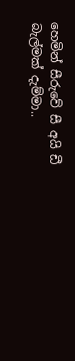හෙමින් සීරුවේ සී අයි ඩී බැල්මක් දැම්මා..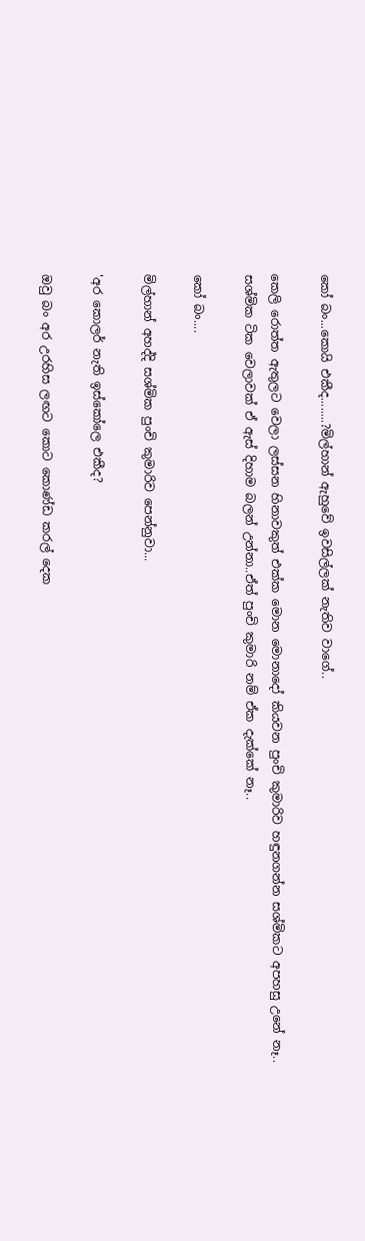කෝ බං...කොයි එකීද........?මිල්හාන් ඇහුවේ ඉවසිල්ලක් නැතිව වාගේ..

කෙලි රොත්ත ඇතුලට වෙලා ලස්සන හිනාවකුත් එක්ක මොන මොනාදෝ කියවන පුංචි කුමාරිව හඳුනගන්න සශ්මිකට අපහසු උනේ නෑ..
සශ්මික ටික වෙලාවක් ඒ ඇස් දිහාම බලන් උන්නා..ඒත් පුංචි කුමාරි නම් ඒක දැක්කේ නෑ..

කෝ බං....

මිල්හාන් අහද්දි සශ්මික පුංචි කුමාරිව පෙන්නුවා...

'අර කොලර් නැති ඉස්කෝලෙ එකීද?

ඔවු බං අර උරහිස ලඟට කොට කොණ්ඩ කරල් දෙක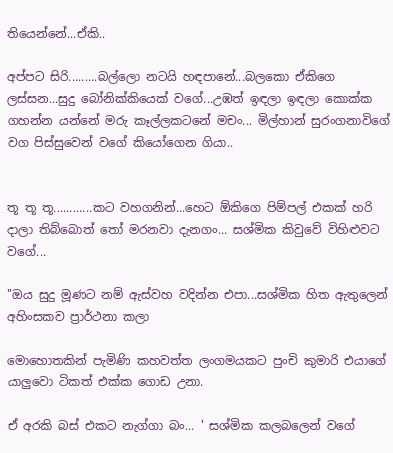තියෙන්නේ...ඒකි..

අප්පට සිරි.........බල්ලො නටයි හඳපානේ...බලකො ඒකිගෙ ලස්සන...සුදු බෝනික්කියෙක් වගේ...උඹත් ඉඳලා ඉඳලා කොක්ක ගහන්න යන්නේ මරු කෑල්ලකටනේ මචං... මිල්හාන් සුරංගනාවිගේ වග පිස්සුවෙන් වගේ කියෝගෙන ගියා..


තූ තූ තූ............කට වහගනින්...හෙට ඕකිගෙ පිම්පල් එකක් හරි දාලා තිබ්බොත් තෝ මරනවා දැනගං... සශ්මික කිවුවේ විහිළුවට වගේ...

"ඔය සුදු මූණට නම් ඇස්වහ වදින්න එපා...සශ්මික හිත ඇතුලෙන් අහිංසකව ප්‍රාර්ථනා කලා

මොහොතකින් පැමිණි කහවත්ත ලංගමයකට පුංචි කුමාරි එයාගේ යාලුවො ටිකත් එක්ක ගොඩ උනා.

ඒ අරකි බස් එකට නැග්ගා බං... ' සශ්මික කලබලෙන් වගේ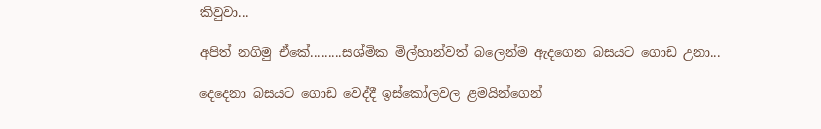කිවුවා...

අපිත් නගිමු ඒකේ.........සශ්මික මිල්හාන්වත් බලෙන්ම ඇදගෙන බසයට ගොඩ උනා...

දෙදෙනා බසයට ගොඩ වෙද්දී ඉස්කෝලවල ළමයින්ගෙන්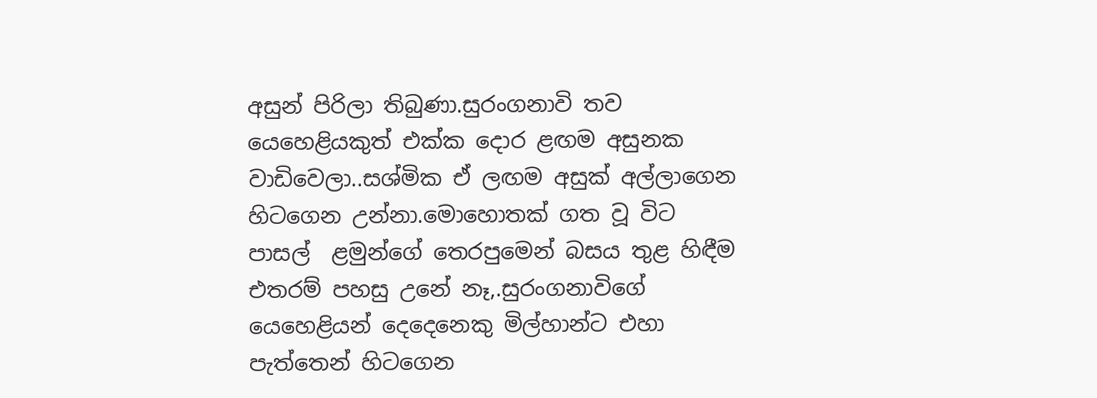අසුන් පිරිලා තිබුණා.සුරංගනාවි තව යෙහෙළියකුත් එක්ක දොර ළඟම අසුනක වාඩිවෙලා..සශ්මික ඒ ලඟම අසුක් අල්ලාගෙන හිටගෙන උන්නා.මොහොතක් ගත වූ විට පාසල්  ළමුන්ගේ තෙරපුමෙන් බසය තුළ හිඳීම එතරම් පහසු උනේ නෑ,.සුරංගනාවිගේ යෙහෙළියන් දෙදෙනෙකු මිල්හාන්ට එහා පැත්තෙන් හිටගෙන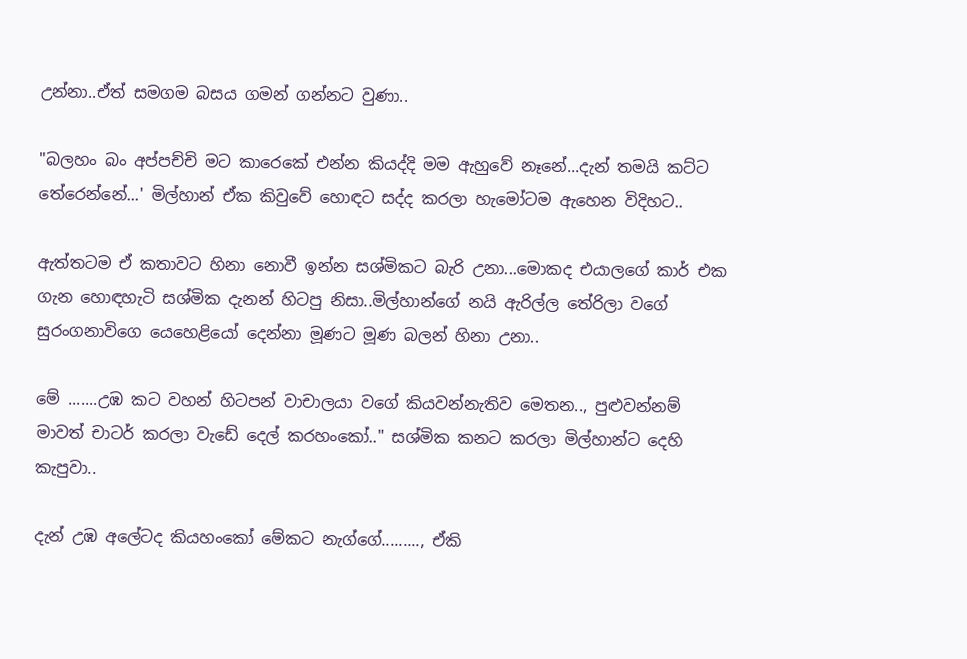උන්නා..ඒත් සමගම බසය ගමන් ගන්නට වුණා..

"බලහං බං අප්පච්චි මට කාරෙකේ එන්න කියද්දි මම ඇහුවේ නෑනේ...දැන් තමයි කට්ට තේරෙන්නේ...' මිල්හාන් ඒක කිවුවේ හොඳට සද්ද කරලා හැමෝටම ඇහෙන විදිහට..

ඇත්තටම ඒ කතාවට හිනා නොවී ඉන්න සශ්මිකට බැරි උනා...මොකද එයාලගේ කාර් එක ගැන හොඳහැටි සශ්මික දැනන් හිටපු නිසා..මිල්හාන්ගේ නයි ඇරිල්ල තේරිලා වගේ සුරංගනාවිගෙ යෙහෙළියෝ දෙන්නා මූණට මූණ බලන් හිනා උනා..

මේ .......උඹ කට වහන් හිටපන් වාචාලයා වගේ කියවන්නැතිව මෙතන.., පුළුවන්නම් මාවත් චාටර් කරලා වැඩේ දෙල් කරහංකෝ.." සශ්මික කනට කරලා මිල්හාන්ට දෙහි කැපුවා..

දැන් උඹ අලේටද කියහංකෝ මේකට නැග්ගේ........., ඒකි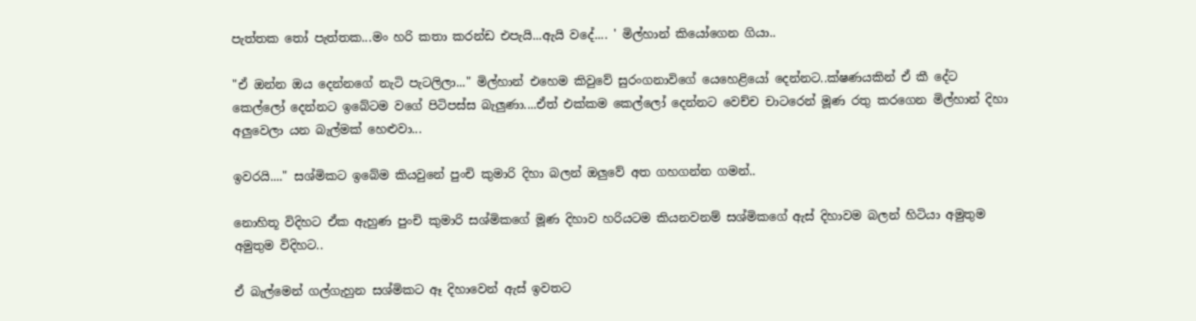පැත්තක තෝ පැත්තක...මං හරි කතා කරන්ඩ එපැයි...ඇයි වදේ.... ' මිල්හාන් කියෝගෙන ගියා..

"ඒ ඔන්න ඔය දෙන්නගේ නැටි පැටලිලා..." මිල්හාන් එහෙම කිවුවේ සුරංගනාවිගේ යෙහෙළියෝ දෙන්නට..ක්ෂණයකින් ඒ කී දේට කෙල්ලෝ දෙන්නට ඉබේටම වගේ පිටිපස්ස බැලුණා....ඒත් එක්කම කෙල්ලෝ දෙන්නට වෙච්ච චාටරෙන් මූණ රතු කරගෙන මිල්හාන් දිහා අලුවෙලා යන බැල්මක් හෙළුවා...

ඉවරයි...." සශ්මිකට ඉබේම කියවුනේ පුංචි කුමාරි දිහා බලන් ඔලුවේ අත ගහගන්න ගමන්..

නොහිතූ විදිහට ඒක ඇහුණ පුංචි කුමාරි සශ්මිකගේ මූණ දිහාව හරියටම කියනවනම් සශ්මිකගේ ඇස් දිහාවම බලන් හිටියා අමුතුම අමුතුම විදිහට..

ඒ බැල්මෙන් ගල්ගැහුන සශ්මිකට ඈ දිහාවෙන් ඇස් ඉවතට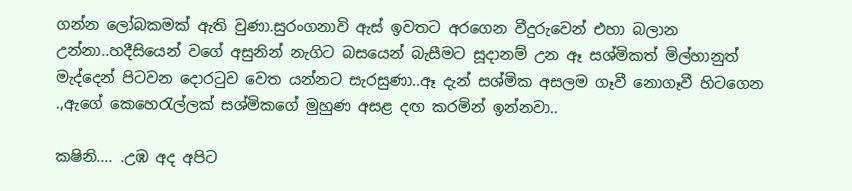ගන්න ලෝබකමක් ඇති වුණා.සුරංගනාවි ඇස් ඉවතට අරගෙන වීදුරුවෙන් එහා බලාන උන්නා..හදීසියෙන් වගේ අසුනින් නැගිට බසයෙන් බැසීමට සූදානම් උන ඈ සශ්මිකත් මිල්හානුත් මැද්දෙන් පිටවන දොරටුව වෙත යන්නට සැරසුණා..ඈ දැන් සශ්මික අසලම ගෑවී නොගෑවී හිටගෙන .,ඇගේ කෙහෙරැල්ලක් සශ්මිකගේ මුහුණ අසළ දඟ කරමින් ඉන්නවා..

කෂිනි.... .උඹ අද අපිට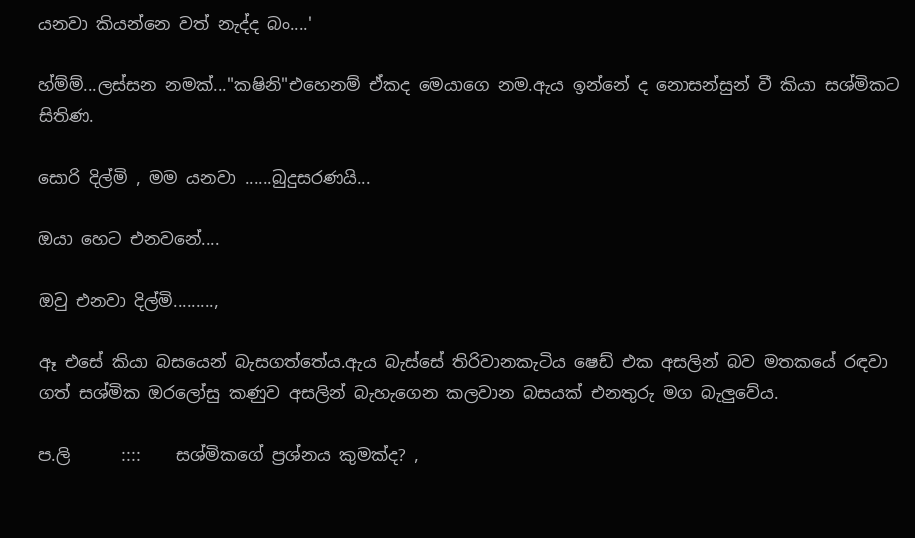යනවා කියන්නෙ වත් නැද්ද බං....'

හ්ම්ම්...ලස්සන නමක්..."කෂිනි"එහෙනම් ඒකද මෙයාගෙ නම.ඇය ඉන්නේ ද නොසන්සුන් වී කියා සශ්මිකට සිතිණ.

සොරි දිල්මි , මම යනවා ......බුදුසරණයි...

ඔයා හෙට එනවනේ....

ඔවු එනවා දිල්මි.........,

ඈ එසේ කියා බසයෙන් බැසගත්තේය.ඇය බැස්සේ තිරිවානකැටිය ෂෙඩ් එක අසලින් බව මතකයේ රඳවා ගත් සශ්මික ඔරලෝසු කණුව අසලින් බැහැගෙන කලවාන බසයක් එනතුරු මග බැලුවේය.

ප.ලි      ::::    සශ්මිකගේ ප්‍රශ්නය කුමක්ද? ,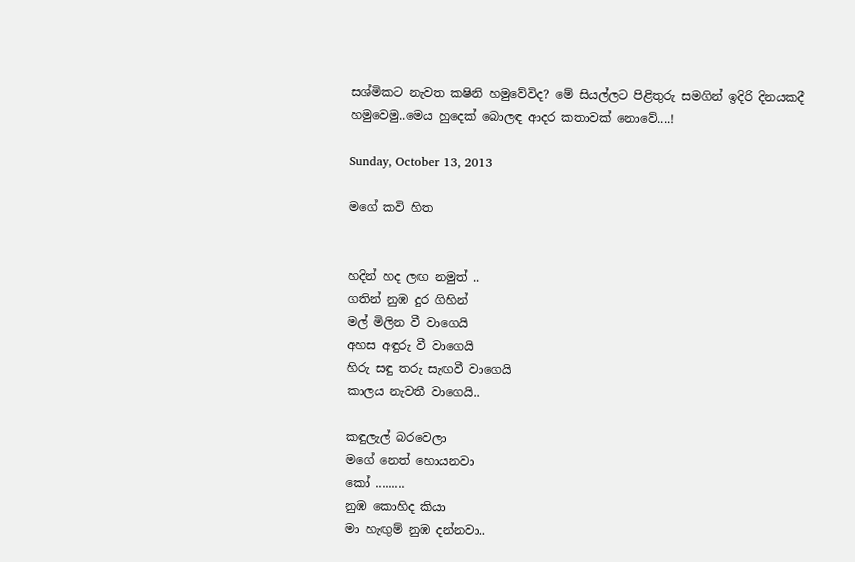සශ්මිකට නැවත කෂිනි හමුවේවිද? මේ සියල්ලට පිළිතුරු සමගින් ඉදිරි දිනයකදී හමුවෙමු..මෙය හුදෙක් බොලඳ ආදර කතාවක් නොවේ....!

Sunday, October 13, 2013

මගේ කවි හිත


හදින් හද ලඟ නමුත් ..
ගතින් නුඹ දුර ගිහින්
මල් මිලින වී වාගෙයි
අහස අඳුරු වී වාගෙයි
හිරු සඳු තරු සැඟවී වාගෙයි
කාලය නැවතී වාගෙයි..

කඳුලැල් බරවෙලා
මගේ නෙත් හොයනවා
කෝ .........
නුඹ කොහිද කියා
මා හැඟුම් නුඹ දන්නවා..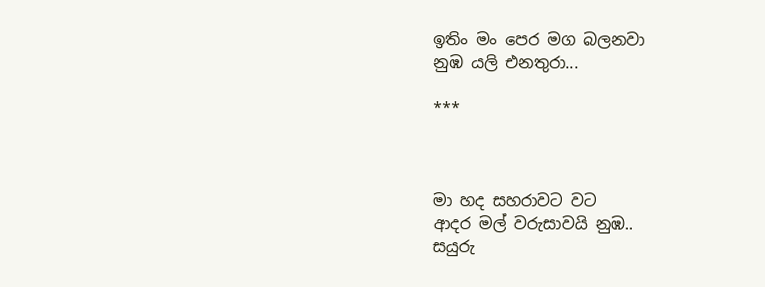ඉතිං මං පෙර මග බලනවා
නුඹ යලි එනතුරා...

***



මා හද සහරාවට වට
ආදර මල් වරුසාවයි නුඹ..
සයුරු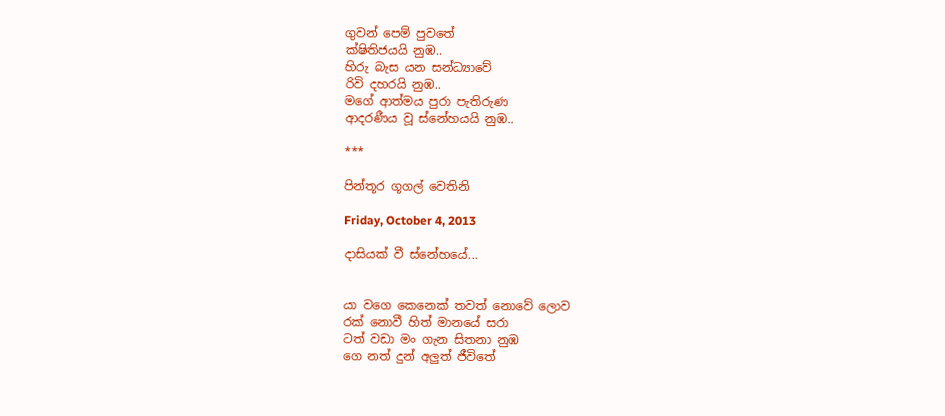ගුවන් පෙම් පුවතේ
ක්ෂිතිජයයි නුඹ..
හිරු බැස යන සන්ධ්‍යාවේ
රිවි දහරයි නුඹ..
මගේ ආත්මය පුරා පැතිරුණ
ආදරණීය වූ ස්නේහයයි නුඹ..

***

පින්තූර ගූගල් වෙතිනි

Friday, October 4, 2013

දාසියක් වී ස්නේහයේ...


යා වගෙ කෙනෙක් තවත් නොවේ ලොව
රක් නොවී හිත් මානයේ සරා
ටත් වඩා මං ගැන සිතනා නුඹ
ගෙ නත් දුන් අලුත් ජීවිතේ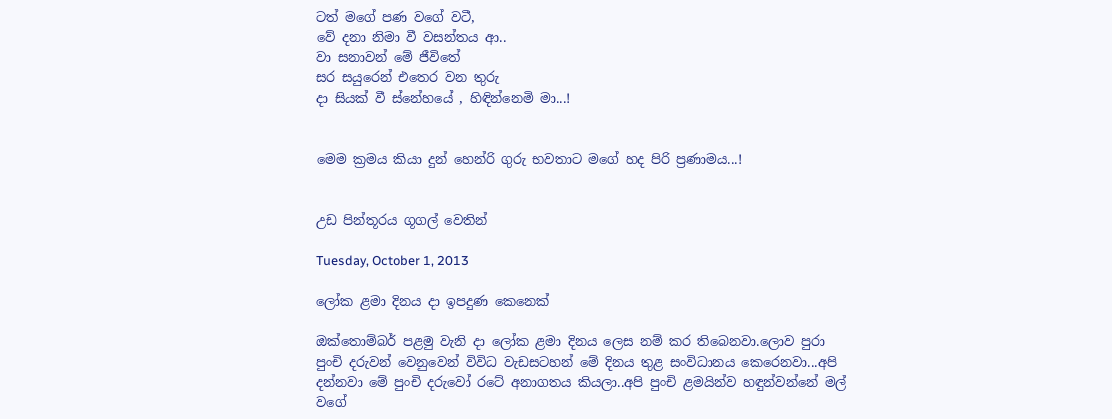ටත් මගේ පණ වගේ වටී,
වේ දනා නිමා වී වසන්තය ආ..
වා සනාවන් මේ ජීවිතේ
සර සයුරෙන් එතෙර වන තුරු
දා සියක් වී ස්නේහයේ , හිඳින්නෙමි මා...!


මෙම ක්‍රමය කියා දුන් හෙන්රි ගුරු භවතාට මගේ හද පිරි ප්‍රණාමය...!


උඩ පින්තූරය ගූගල් වෙතින්

Tuesday, October 1, 2013

ලෝක ළමා දිනය දා ඉපදුණ කෙනෙක්

ඔක්තොම්බර් පළමු වැනි දා ලෝක ළමා දිනය ලෙස නම් කර තිබෙනවා.ලොව පුරා පුංචි දරුවන් වෙනුවෙන් විවිධ වැඩසටහන් මේ දිනය තුළ සංවිධානය කෙරෙනවා...අපි දන්නවා මේ පුංචි දරුවෝ රටේ අනාගතය කියලා..අපි පුංචි ළමයින්ව හඳුන්වන්නේ මල් වගේ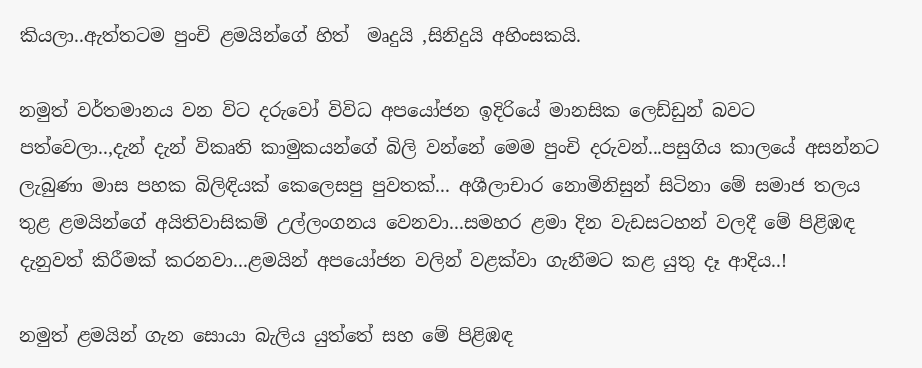කියලා..ඇත්තටම පුංචි ළමයින්ගේ හිත්  මෘදුයි ,සිනිදුයි අහිංසකයි.

නමුත් වර්තමානය වන විට දරුවෝ විවිධ අපයෝජන ඉදිරියේ මානසික ලෙඩ්ඩුන් බවට පත්වෙලා..,දැන් දැන් විකෘති කාමුකයන්ගේ බිලි වන්නේ මෙම පුංචි දරුවන්...පසුගිය කාලයේ අසන්නට ලැබුණා මාස පහක බිලිඳියක් කෙලෙසපු පුවතක්... අශීලාචාර නොමිනිසුන් සිටිනා මේ සමාජ තලය තුළ ළමයින්ගේ අයිතිවාසිකම් උල්ලංගනය වෙනවා...සමහර ළමා දින වැඩසටහන් වලදී මේ පිළිඹඳ දැනුවත් කිරීමක් කරනවා...ළමයින් අපයෝජන වලින් වළක්වා ගැනීමට කළ යුතු දෑ ආදිය..!

නමුත් ළමයින් ගැන සොයා බැලිය යුත්තේ සහ මේ පිළිඹඳ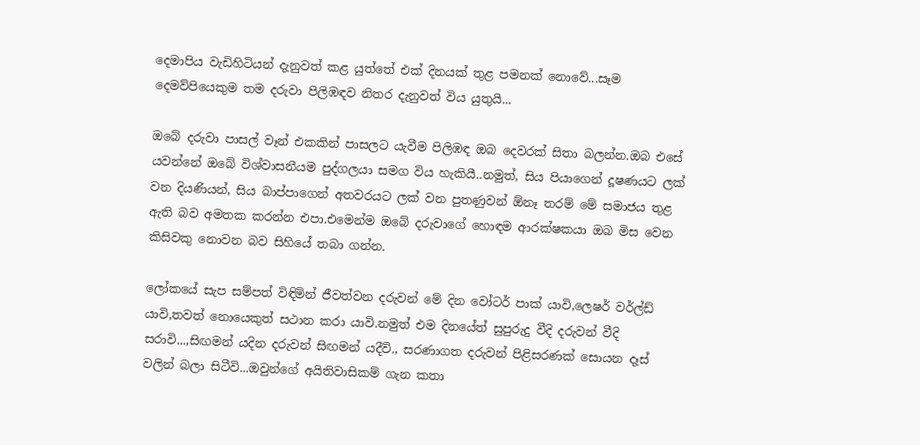දෙමාපිය වැඩිහිටියන් දැනුවත් කළ යුත්තේ එක් දිනයක් තුළ පමනක් නොවේ...සෑම දෙමව්පියෙකුම තම දරුවා පිලිඹඳව නිතර දැනුවත් විය යුතුයි...

ඔබේ දරුවා පාසල් වෑන් එකකින් පාසලට යැවීම පිලිඹඳ ඔබ දෙවරක් සිතා බලන්න.ඔබ එසේ යවන්නේ ඔබේ විශ්වාසනීයම පුද්ගලයා සමග විය හැකියී..නමුත්, සිය පියාගෙන් දූෂණයට ලක් වන දියණියන්, සිය බාප්පාගෙන් අතවරයට ලක් වන පුතණුවන් ඕනෑ තරම් මේ සමාජය තුළ ඇති බව අමතක කරන්න එපා.එමෙන්ම ඔබේ දරුවාගේ හොඳම ආරක්ෂකයා ඔබ මිස වෙන කිසිවකු නොවන බව සිහියේ තබා ගන්න.

ලෝකයේ සැප සම්පත් විඳිමින් ජීවත්වන දරුවන් මේ දින වෝටර් පාක් යාවි,ලෙෂර් වර්ල්ඩ් යාවි,තවත් නොයෙකුත් සථාන කරා යාවි.නමුත් එම දිනයේත් සුපුරුදු වීදි දරුවන් වීදි සරාවි...,සිඟමන් යදින දරුවන් සිඟමන් යදීවි., සරණාගත දරුවන් පිළිසරණක් සොයන දෑස් වලින් බලා සිටීවි...ඔවුන්ගේ අයිතිවාසිකම් ගැන කතා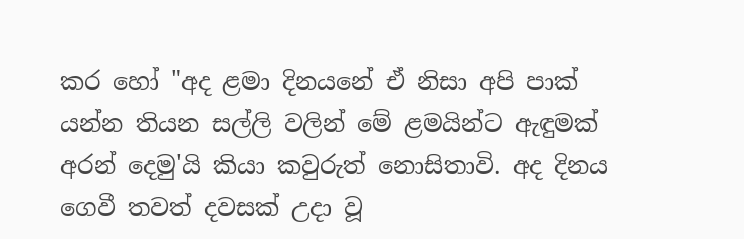කර හෝ "අද ළමා දිනයනේ ඒ නිසා අපි පාක් යන්න තියන සල්ලි වලින් මේ ළමයින්ට ඇඳුමක් අරන් දෙමු'යි කියා කවුරුත් නොසිතාවි. අද දිනය ගෙවී තවත් දවසක් උදා වූ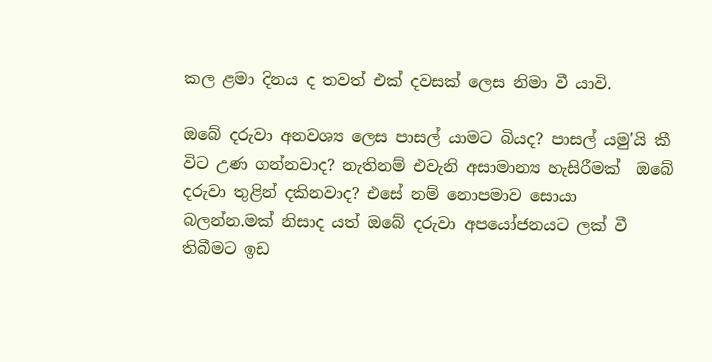කල ළමා දිනය ද තවත් එක් දවසක් ලෙස නිමා වී යාවි.

ඔබේ දරුවා අනවශ්‍ය ලෙස පාසල් යාමට බියද? පාසල් යමු'යි කී විට උණ ගන්නවාද? නැතිනම් එවැනි අසාමාන්‍ය හැසිරීමක්  ඔබේ දරුවා තුළින් දකිනවාද? එසේ නම් නොපමාව සොයා බලන්න.මක් නිසාද යත් ඔබේ දරුවා අපයෝජනයට ලක් වී තිබීමට ඉඩ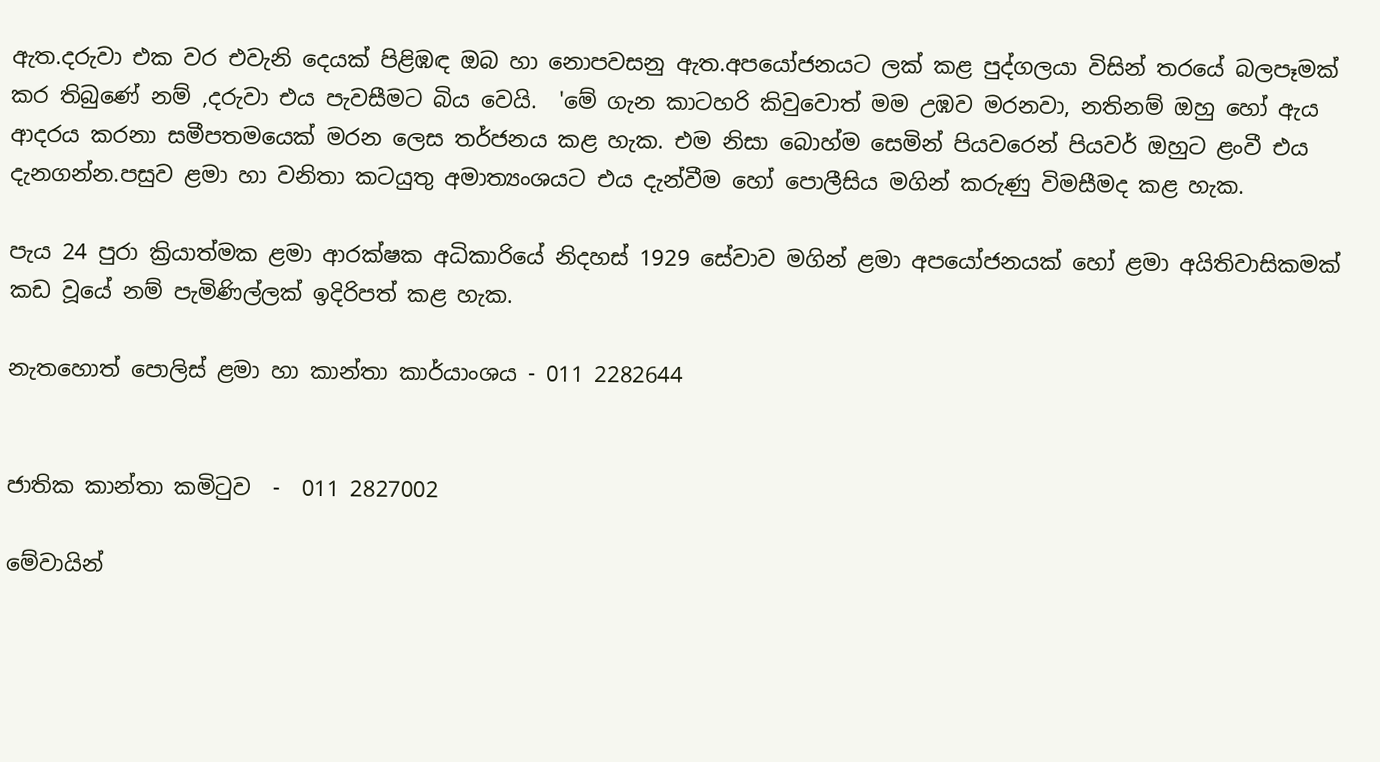ඇත.දරුවා එක වර එවැනි දෙයක් පිළිඹඳ ඔබ හා නොපවසනු ඇත.අපයෝජනයට ලක් කළ පුද්ගලයා විසින් තරයේ බලපෑමක් කර තිබුණේ නම් ,දරුවා එය පැවසීමට බිය වෙයි.  'මේ ගැන කාටහරි කිවුවොත් මම උඹව මරනවා, නතිනම් ඔහු හෝ ඇය ආදරය කරනා සමීපතමයෙක් මරන ලෙස තර්ජනය කළ හැක. එම නිසා බොහ්ම සෙමින් පියවරෙන් පියවර් ඔහුට ළංවී එය දැනගන්න.පසුව ළමා හා වනිතා කටයුතු අමාත්‍යංශයට එය දැන්වීම හෝ පොලීසිය මගින් කරුණු විමසීමද කළ හැක.

පැය 24 පුරා ක්‍රියාත්මක ළමා ආරක්ෂක අධිකාරියේ නිදහස් 1929 සේවාව මගින් ළමා අපයෝජනයක් හෝ ළමා අයිතිවාසිකමක් කඩ වූයේ නම් පැමිණිල්ලක් ඉදිරිපත් කළ හැක.

නැතහොත් පොලිස් ළමා හා කාන්තා කාර්යාංශය - 011 2282644


ජාතික කාන්තා කමිටුව  -  011 2827002

මේවායින්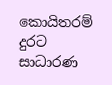කොයිතරම් දුරට සාධාරණ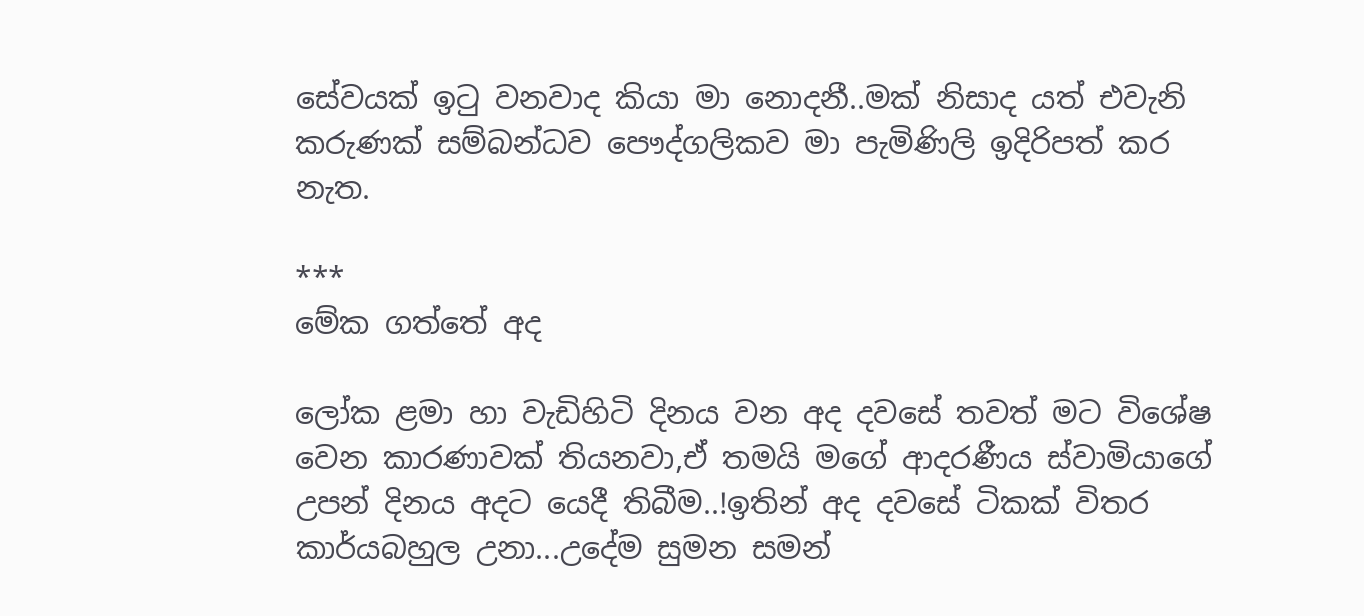සේවයක් ඉටු වනවාද කියා මා නොදනී..මක් නිසාද යත් එවැනි කරුණක් සම්බන්ධව පෞද්ගලිකව මා පැමිණිලි ඉදිරිපත් කර නැත.

***
මේක ගත්තේ අද

ලෝක ළමා හා වැඩිහිටි දිනය වන අද දවසේ තවත් මට විශේෂ වෙන කාරණාවක් තියනවා,ඒ තමයි මගේ ආදරණීය ස්වාමියාගේ උපන් දිනය අදට යෙදී තිබීම..!ඉතින් අද දවසේ ටිකක් විතර කාර්යබහුල උනා...උදේම සුමන සමන්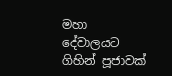මහා දේවාලයට ගිහින් පූජාවක්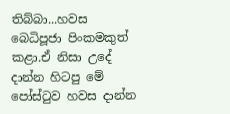තිබ්බා...හවස බෙධිපූජා පිංකමකුත් කළා.ඒ නිසා උදේ දාන්න හිටපු මේ පෝස්ටුව හවස දාන්න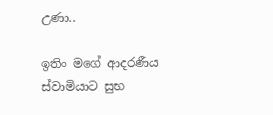උණා..

ඉතිං මගේ ආදරණීය ස්වාමියාට සුභ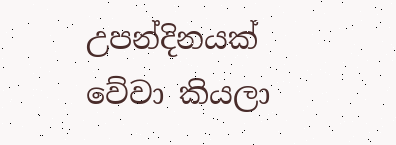උපන්දිනයක් වේවා කියලා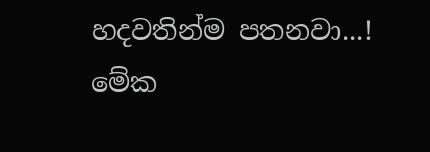හදවතින්ම පතනවා...!
මේක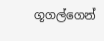ගූගල්ගෙන්